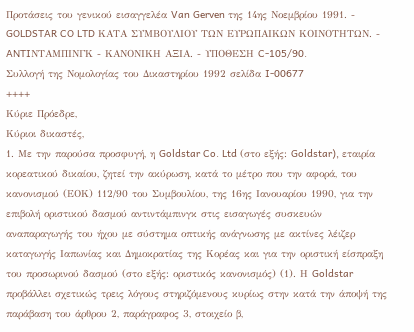Προτάσεις του γενικού εισαγγελέα Van Gerven της 14ης Νοεμβρίου 1991. - GOLDSTAR CO LTD ΚΑΤΑ ΣΥΜΒΟΥΛΙΟΥ ΤΩΝ ΕΥΡΩΠΑΙΚΩΝ ΚΟΙΝΟΤΗΤΩΝ. - ANTIΝΤΑΜΠΙΝΓΚ - ΚΑΝΟΝΙΚΗ ΑΞΙΑ. - ΥΠΟΘΕΣΗ C-105/90.
Συλλογή της Νομολογίας του Δικαστηρίου 1992 σελίδα I-00677
++++
Κύριε Πρόεδρε,
Κύριοι δικαστές,
1. Με την παρούσα προσφυγή, η Goldstar Co. Ltd (στο εξής: Goldstar), εταιρία κορεατικού δικαίου, ζητεί την ακύρωση, κατά το μέτρο που την αφορά, του κανονισμού (ΕΟΚ) 112/90 του Συμβουλίου, της 16ης Ιανουαρίου 1990, για την επιβολή οριστικού δασμού αντιντάμπινγκ στις εισαγωγές συσκευών αναπαραγωγής του ήχου με σύστημα οπτικής ανάγνωσης με ακτίνες λέιζερ καταγωγής Ιαπωνίας και Δημοκρατίας της Κορέας και για την οριστική είσπραξη του προσωρινού δασμού (στο εξής: οριστικός κανονισμός) (1). Η Goldstar προβάλλει σχετικώς τρεις λόγους στηριζόμενους κυρίως στην κατά την άποψή της παράβαση του άρθρου 2, παράγραφος 3, στοιχείο β,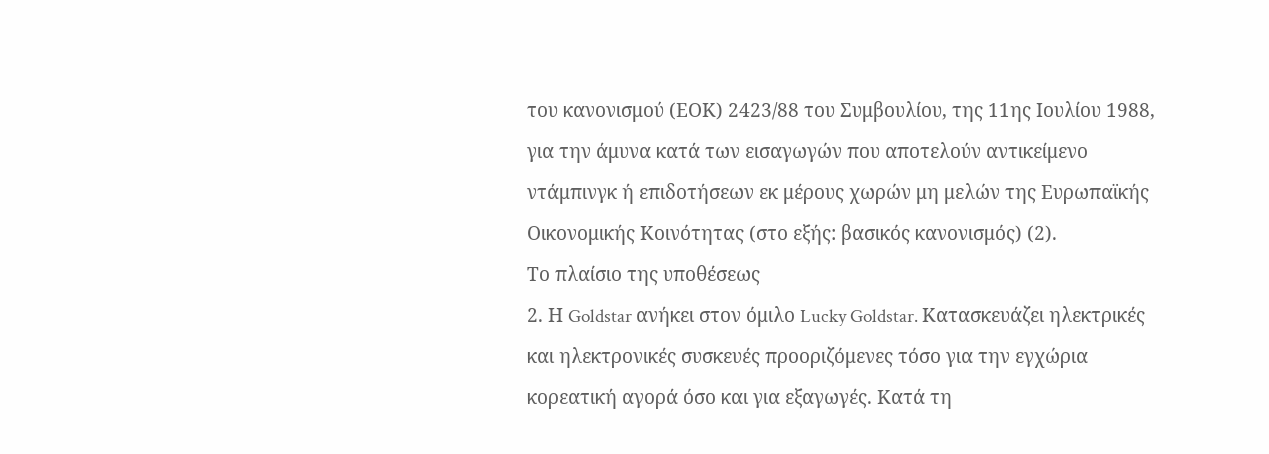του κανονισμού (ΕΟΚ) 2423/88 του Συμβουλίου, της 11ης Ιουλίου 1988, για την άμυνα κατά των εισαγωγών που αποτελούν αντικείμενο ντάμπινγκ ή επιδοτήσεων εκ μέρους χωρών μη μελών της Ευρωπαϊκής Οικονομικής Κοινότητας (στο εξής: βασικός κανονισμός) (2).
Το πλαίσιο της υποθέσεως
2. Η Goldstar ανήκει στον όμιλο Lucky Goldstar. Κατασκευάζει ηλεκτρικές και ηλεκτρονικές συσκευές προοριζόμενες τόσο για την εγχώρια κορεατική αγορά όσο και για εξαγωγές. Κατά τη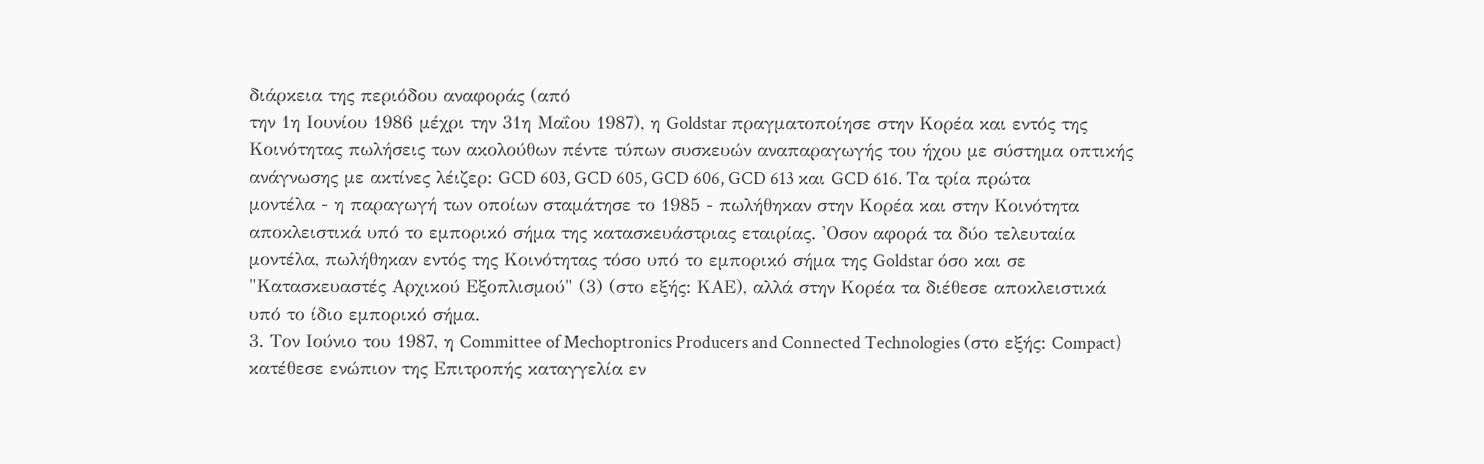διάρκεια της περιόδου αναφοράς (από
την 1η Ιουνίου 1986 μέχρι την 31η Μαΐου 1987), η Goldstar πραγματοποίησε στην Κορέα και εντός της Κοινότητας πωλήσεις των ακολούθων πέντε τύπων συσκευών αναπαραγωγής του ήχου με σύστημα οπτικής ανάγνωσης με ακτίνες λέιζερ: GCD 603, GCD 605, GCD 606, GCD 613 και GCD 616. Τα τρία πρώτα μοντέλα - η παραγωγή των οποίων σταμάτησε το 1985 - πωλήθηκαν στην Κορέα και στην Κοινότητα αποκλειστικά υπό το εμπορικό σήμα της κατασκευάστριας εταιρίας. 'Οσον αφορά τα δύο τελευταία μοντέλα, πωλήθηκαν εντός της Κοινότητας τόσο υπό το εμπορικό σήμα της Goldstar όσο και σε "Κατασκευαστές Αρχικού Εξοπλισμού" (3) (στο εξής: ΚΑΕ), αλλά στην Κορέα τα διέθεσε αποκλειστικά υπό το ίδιο εμπορικό σήμα.
3. Τον Ιούνιο του 1987, η Committee of Mechoptronics Producers and Connected Technologies (στο εξής: Compact) κατέθεσε ενώπιον της Επιτροπής καταγγελία εν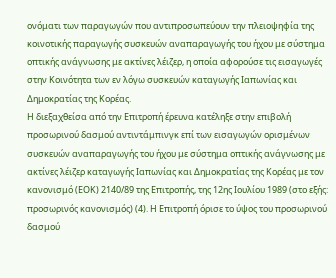ονόματι των παραγωγών που αντιπροσωπεύουν την πλειοψηφία της κοινοτικής παραγωγής συσκευών αναπαραγωγής του ήχου με σύστημα οπτικής ανάγνωσης με ακτίνες λέιζερ, η οποία αφορούσε τις εισαγωγές στην Κοινότητα των εν λόγω συσκευών καταγωγής Ιαπωνίας και Δημοκρατίας της Κορέας.
Η διεξαχθείσα από την Επιτροπή έρευνα κατέληξε στην επιβολή προσωρινού δασμού αντιντάμπινγκ επί των εισαγωγών ορισμένων συσκευών αναπαραγωγής του ήχου με σύστημα οπτικής ανάγνωσης με ακτίνες λέιζερ καταγωγής Ιαπωνίας και Δημοκρατίας της Κορέας με τον κανονισμό (ΕΟΚ) 2140/89 της Επιτροπής, της 12ης Ιουλίου 1989 (στο εξής: προσωρινός κανονισμός) (4). Η Επιτροπή όρισε το ύψος του προσωρινού δασμού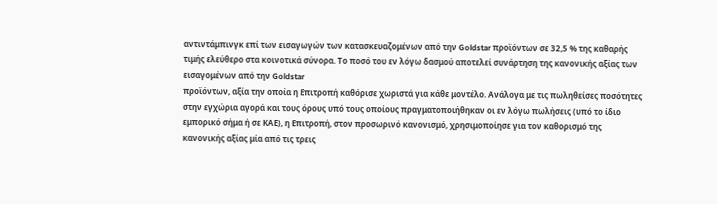αντιντάμπινγκ επί των εισαγωγών των κατασκευαζομένων από την Goldstar προϊόντων σε 32,5 % της καθαρής τιμής ελεύθερο στα κοινοτικά σύνορα. Το ποσό του εν λόγω δασμού αποτελεί συνάρτηση της κανονικής αξίας των εισαγομένων από την Goldstar
προϊόντων, αξία την οποία η Επιτροπή καθόρισε χωριστά για κάθε μοντέλο. Ανάλογα με τις πωληθείσες ποσότητες στην εγχώρια αγορά και τους όρους υπό τους οποίους πραγματοποιήθηκαν οι εν λόγω πωλήσεις (υπό το ίδιο εμπορικό σήμα ή σε ΚΑΕ), η Επιτροπή, στον προσωρινό κανονισμό, χρησιμοποίησε για τον καθορισμό της κανονικής αξίας μία από τις τρεις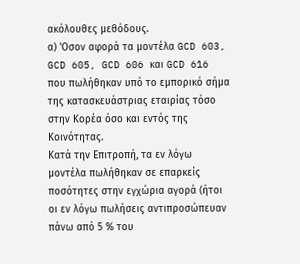ακόλουθες μεθόδους.
α) 'Οσον αφορά τα μοντέλα GCD 603, GCD 605, GCD 606 και GCD 616 που πωλήθηκαν υπό το εμπορικό σήμα της κατασκευάστριας εταιρίας τόσο στην Κορέα όσο και εντός της Κοινότητας.
Κατά την Επιτροπή, τα εν λόγω μοντέλα πωλήθηκαν σε επαρκείς ποσότητες στην εγχώρια αγορά (ήτοι οι εν λόγω πωλήσεις αντιπροσώπευαν πάνω από 5 % του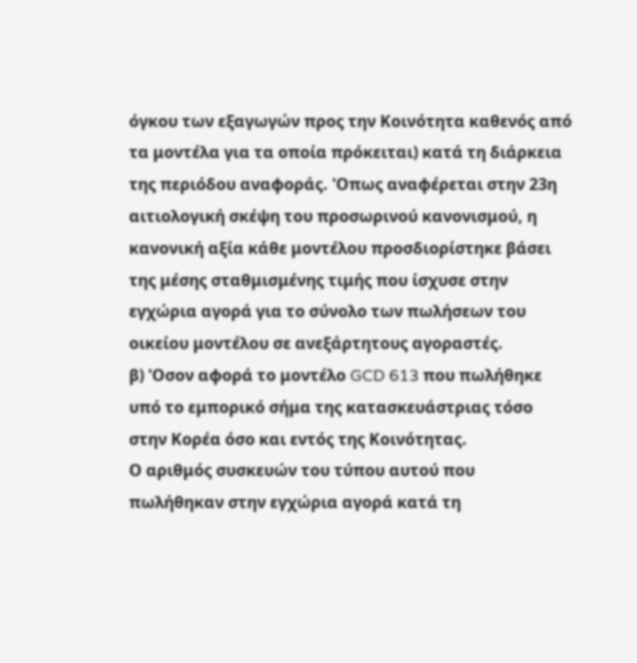όγκου των εξαγωγών προς την Κοινότητα καθενός από τα μοντέλα για τα οποία πρόκειται) κατά τη διάρκεια της περιόδου αναφοράς. 'Οπως αναφέρεται στην 23η αιτιολογική σκέψη του προσωρινού κανονισμού, η κανονική αξία κάθε μοντέλου προσδιορίστηκε βάσει της μέσης σταθμισμένης τιμής που ίσχυσε στην εγχώρια αγορά για το σύνολο των πωλήσεων του οικείου μοντέλου σε ανεξάρτητους αγοραστές.
β) 'Οσον αφορά το μοντέλο GCD 613 που πωλήθηκε υπό το εμπορικό σήμα της κατασκευάστριας τόσο στην Κορέα όσο και εντός της Κοινότητας.
Ο αριθμός συσκευών του τύπου αυτού που πωλήθηκαν στην εγχώρια αγορά κατά τη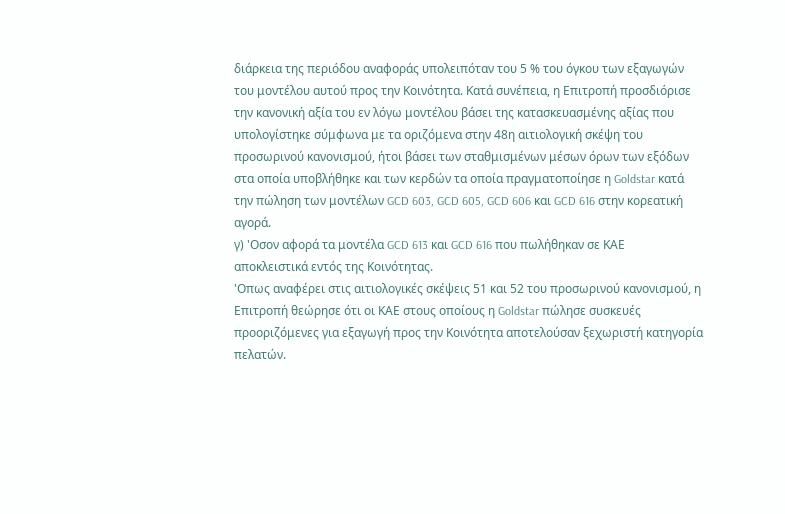διάρκεια της περιόδου αναφοράς υπολειπόταν του 5 % του όγκου των εξαγωγών του μοντέλου αυτού προς την Κοινότητα. Κατά συνέπεια, η Επιτροπή προσδιόρισε την κανονική αξία του εν λόγω μοντέλου βάσει της κατασκευασμένης αξίας που υπολογίστηκε σύμφωνα με τα οριζόμενα στην 48η αιτιολογική σκέψη του προσωρινού κανονισμού, ήτοι βάσει των σταθμισμένων μέσων όρων των εξόδων στα οποία υποβλήθηκε και των κερδών τα οποία πραγματοποίησε η Goldstar κατά την πώληση των μοντέλων GCD 603, GCD 605, GCD 606 και GCD 616 στην κορεατική αγορά.
γ) 'Οσον αφορά τα μοντέλα GCD 613 και GCD 616 που πωλήθηκαν σε ΚΑΕ αποκλειστικά εντός της Κοινότητας.
'Οπως αναφέρει στις αιτιολογικές σκέψεις 51 και 52 του προσωρινού κανονισμού, η Επιτροπή θεώρησε ότι οι ΚΑΕ στους οποίους η Goldstar πώλησε συσκευές προοριζόμενες για εξαγωγή προς την Κοινότητα αποτελούσαν ξεχωριστή κατηγορία πελατών.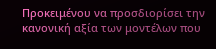Προκειμένου να προσδιορίσει την κανονική αξία των μοντέλων που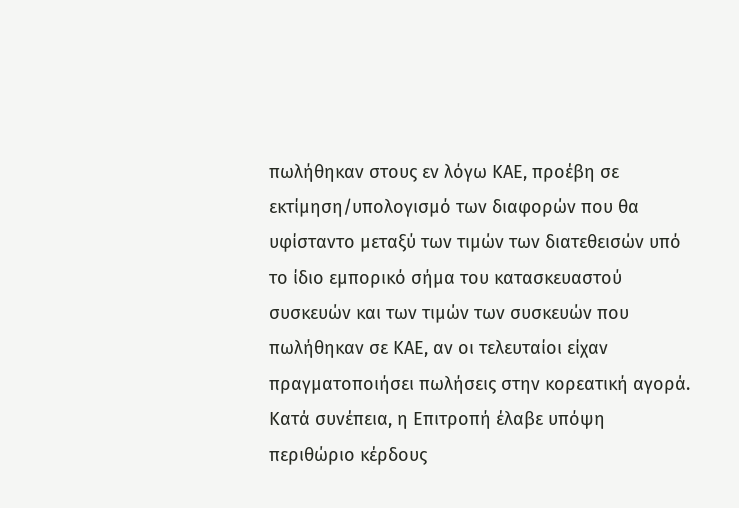πωλήθηκαν στους εν λόγω ΚΑΕ, προέβη σε εκτίμηση/υπολογισμό των διαφορών που θα υφίσταντο μεταξύ των τιμών των διατεθεισών υπό το ίδιο εμπορικό σήμα του κατασκευαστού συσκευών και των τιμών των συσκευών που πωλήθηκαν σε ΚΑΕ, αν οι τελευταίοι είχαν πραγματοποιήσει πωλήσεις στην κορεατική αγορά. Κατά συνέπεια, η Επιτροπή έλαβε υπόψη περιθώριο κέρδους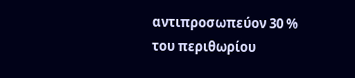αντιπροσωπεύον 30 % του περιθωρίου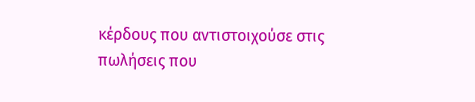κέρδους που αντιστοιχούσε στις πωλήσεις που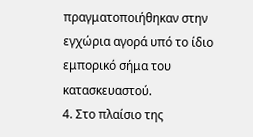πραγματοποιήθηκαν στην εγχώρια αγορά υπό το ίδιο εμπορικό σήμα του κατασκευαστού.
4. Στο πλαίσιο της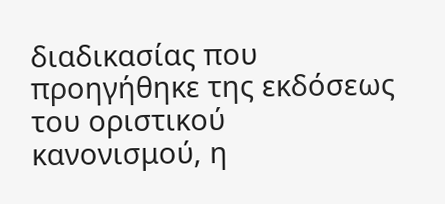διαδικασίας που προηγήθηκε της εκδόσεως του οριστικού κανονισμού, η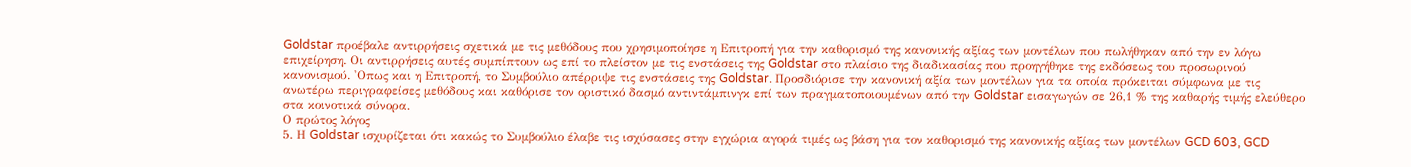Goldstar προέβαλε αντιρρήσεις σχετικά με τις μεθόδους που χρησιμοποίησε η Επιτροπή για την καθορισμό της κανονικής αξίας των μοντέλων που πωλήθηκαν από την εν λόγω επιχείρηση. Οι αντιρρήσεις αυτές συμπίπτουν ως επί το πλείστον με τις ενστάσεις της Goldstar στο πλαίσιο της διαδικασίας που προηγήθηκε της εκδόσεως του προσωρινού κανονισμού. 'Οπως και η Επιτροπή, το Συμβούλιο απέρριψε τις ενστάσεις της Goldstar. Προσδιόρισε την κανονική αξία των μοντέλων για τα οποία πρόκειται σύμφωνα με τις ανωτέρω περιγραφείσες μεθόδους και καθόρισε τον οριστικό δασμό αντιντάμπινγκ επί των πραγματοποιουμένων από την Goldstar εισαγωγών σε 26,1 % της καθαρής τιμής ελεύθερο στα κοινοτικά σύνορα.
Ο πρώτος λόγος
5. Η Goldstar ισχυρίζεται ότι κακώς το Συμβούλιο έλαβε τις ισχύσασες στην εγχώρια αγορά τιμές ως βάση για τον καθορισμό της κανονικής αξίας των μοντέλων GCD 603, GCD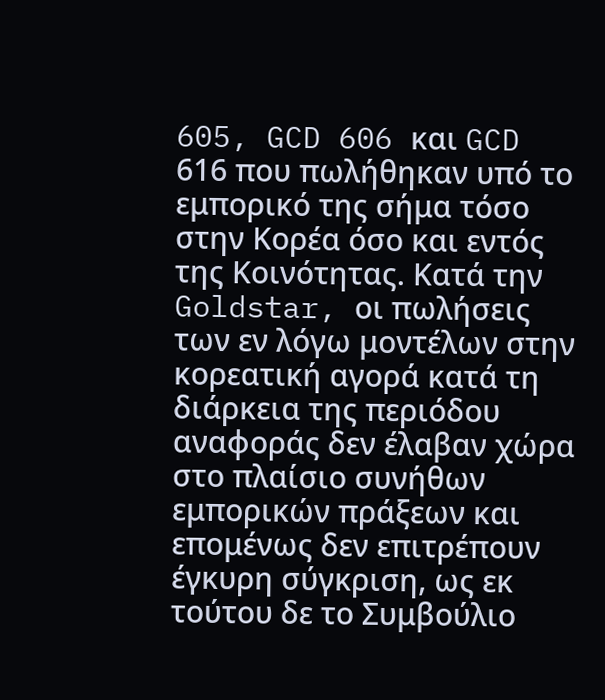605, GCD 606 και GCD 616 που πωλήθηκαν υπό το εμπορικό της σήμα τόσο στην Κορέα όσο και εντός της Κοινότητας. Κατά την Goldstar, οι πωλήσεις των εν λόγω μοντέλων στην κορεατική αγορά κατά τη διάρκεια της περιόδου αναφοράς δεν έλαβαν χώρα στο πλαίσιο συνήθων
εμπορικών πράξεων και επομένως δεν επιτρέπουν έγκυρη σύγκριση, ως εκ τούτου δε το Συμβούλιο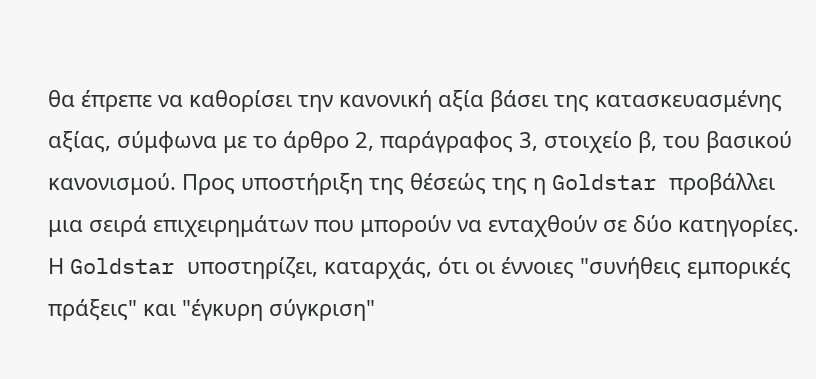θα έπρεπε να καθορίσει την κανονική αξία βάσει της κατασκευασμένης αξίας, σύμφωνα με το άρθρο 2, παράγραφος 3, στοιχείο β, του βασικού κανονισμού. Προς υποστήριξη της θέσεώς της η Goldstar προβάλλει μια σειρά επιχειρημάτων που μπορούν να ενταχθούν σε δύο κατηγορίες.
Η Goldstar υποστηρίζει, καταρχάς, ότι οι έννοιες "συνήθεις εμπορικές πράξεις" και "έγκυρη σύγκριση"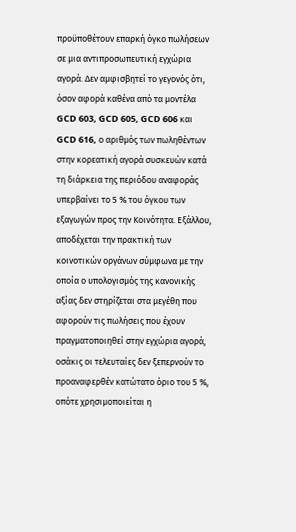προϋποθέτουν επαρκή όγκο πωλήσεων σε μια αντιπροσωπευτική εγχώρια αγορά. Δεν αμφισβητεί το γεγονός ότι, όσον αφορά καθένα από τα μοντέλα GCD 603, GCD 605, GCD 606 και GCD 616, ο αριθμός των πωληθέντων στην κορεατική αγορά συσκευών κατά τη διάρκεια της περιόδου αναφοράς υπερβαίνει το 5 % του όγκου των εξαγωγών προς την Κοινότητα. Εξάλλου, αποδέχεται την πρακτική των κοινοτικών οργάνων σύμφωνα με την οποία ο υπολογισμός της κανονικής αξίας δεν στηρίζεται στα μεγέθη που αφορούν τις πωλήσεις που έχουν πραγματοποιηθεί στην εγχώρια αγορά, οσάκις οι τελευταίες δεν ξεπερνούν το προαναφερθέν κατώτατο όριο του 5 %, οπότε χρησιμοποιείται η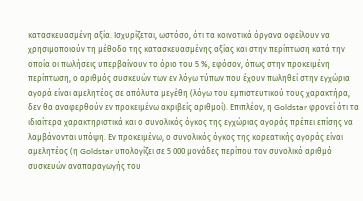κατασκευασμένη αξία. Ισχυρίζεται, ωστόσο, ότι τα κοινοτικά όργανα οφείλουν να χρησιμοποιούν τη μέθοδο της κατασκευασμένης αξίας και στην περίπτωση κατά την οποία οι πωλήσεις υπερβαίνουν το όριο του 5 %, εφόσον, όπως στην προκειμένη περίπτωση, ο αριθμός συσκευών των εν λόγω τύπων που έχουν πωληθεί στην εγχώρια αγορά είναι αμελητέος σε απόλυτα μεγέθη (λόγω του εμπιστευτικού τους χαρακτήρα, δεν θα αναφερθούν εν προκειμένω ακριβείς αριθμοί). Επιπλέον, η Goldstar φρονεί ότι τα ιδιαίτερα χαρακτηριστικά και ο συνολικός όγκος της εγχώριας αγοράς πρέπει επίσης να λαμβάνονται υπόψη. Εν προκειμένω, ο συνολικός όγκος της κορεατικής αγοράς είναι αμελητέος (η Goldstar υπολογίζει σε 5 000 μονάδες περίπου τον συνολικό αριθμό συσκευών αναπαραγωγής του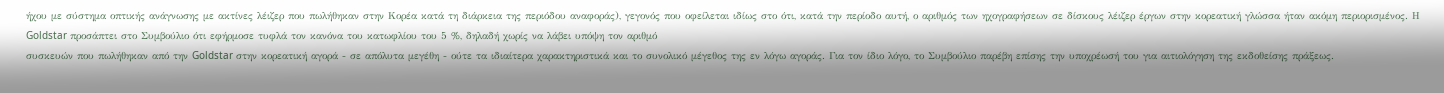ήχου με σύστημα οπτικής ανάγνωσης με ακτίνες λέιζερ που πωλήθηκαν στην Κορέα κατά τη διάρκεια της περιόδου αναφοράς), γεγονός που οφείλεται ιδίως στο ότι, κατά την περίοδο αυτή, ο αριθμός των ηχογραφήσεων σε δίσκους λέιζερ έργων στην κορεατική γλώσσα ήταν ακόμη περιορισμένος. Η Goldstar προσάπτει στο Συμβούλιο ότι εφήρμοσε τυφλά τον κανόνα του κατωφλίου του 5 %, δηλαδή χωρίς να λάβει υπόψη τον αριθμό
συσκευών που πωλήθηκαν από την Goldstar στην κορεατική αγορά - σε απόλυτα μεγέθη - ούτε τα ιδιαίτερα χαρακτηριστικά και το συνολικό μέγεθος της εν λόγω αγοράς. Για τον ίδιο λόγο, το Συμβούλιο παρέβη επίσης την υποχρέωσή του για αιτιολόγηση της εκδοθείσης πράξεως.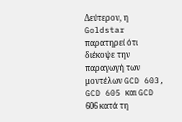Δεύτερον, η Goldstar παρατηρεί ότι διέκοψε την παραγωγή των μοντέλων GCD 603, GCD 605 και GCD 606 κατά τη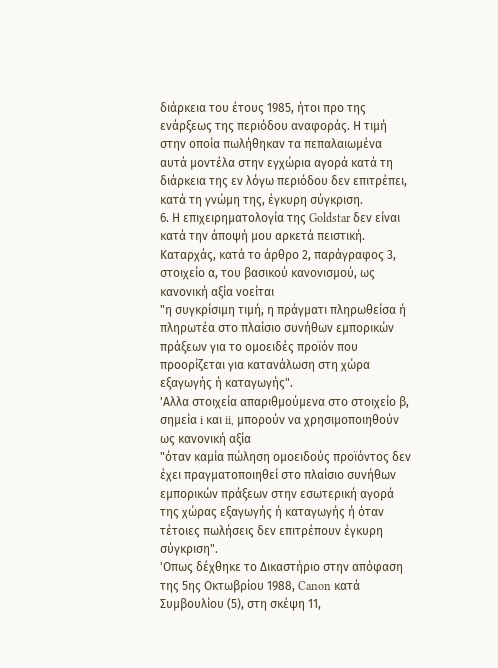διάρκεια του έτους 1985, ήτοι προ της ενάρξεως της περιόδου αναφοράς. Η τιμή στην οποία πωλήθηκαν τα πεπαλαιωμένα αυτά μοντέλα στην εγχώρια αγορά κατά τη διάρκεια της εν λόγω περιόδου δεν επιτρέπει, κατά τη γνώμη της, έγκυρη σύγκριση.
6. Η επιχειρηματολογία της Goldstar δεν είναι κατά την άποψή μου αρκετά πειστική.
Καταρχάς, κατά το άρθρο 2, παράγραφος 3, στοιχείο α, του βασικού κανονισμού, ως κανονική αξία νοείται
"η συγκρίσιμη τιμή, η πράγματι πληρωθείσα ή πληρωτέα στο πλαίσιο συνήθων εμπορικών πράξεων για το ομοειδές προϊόν που προορίζεται για κατανάλωση στη χώρα εξαγωγής ή καταγωγής".
'Αλλα στοιχεία απαριθμούμενα στο στοιχείο β, σημεία i και ii, μπορούν να χρησιμοποιηθούν ως κανονική αξία
"όταν καμία πώληση ομοειδούς προϊόντος δεν έχει πραγματοποιηθεί στο πλαίσιο συνήθων εμπορικών πράξεων στην εσωτερική αγορά της χώρας εξαγωγής ή καταγωγής ή όταν τέτοιες πωλήσεις δεν επιτρέπουν έγκυρη σύγκριση".
'Οπως δέχθηκε το Δικαστήριο στην απόφαση της 5ης Οκτωβρίου 1988, Canon κατά Συμβουλίου (5), στη σκέψη 11,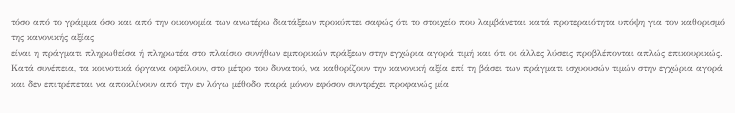τόσο από το γράμμα όσο και από την οικονομία των ανωτέρω διατάξεων προκύπτει σαφώς ότι το στοιχείο που λαμβάνεται κατά προτεραιότητα υπόψη για τον καθορισμό της κανονικής αξίας
είναι η πράγματι πληρωθείσα ή πληρωτέα στο πλαίσιο συνήθων εμπορικών πράξεων στην εγχώρια αγορά τιμή και ότι οι άλλες λύσεις προβλέπονται απλώς επικουρικώς. Κατά συνέπεια, τα κοινοτικά όργανα οφείλουν, στο μέτρο του δυνατού, να καθορίζουν την κανονική αξία επί τη βάσει των πράγματι ισχυουσών τιμών στην εγχώρια αγορά και δεν επιτρέπεται να αποκλίνουν από την εν λόγω μέθοδο παρά μόνον εφόσον συντρέχει προφανώς μία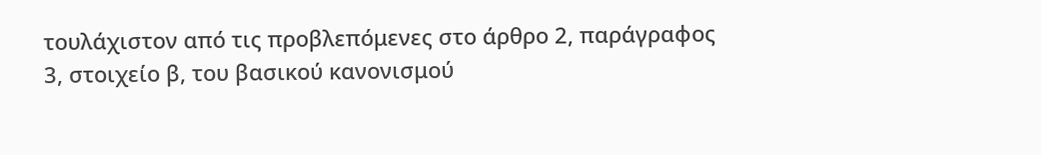τουλάχιστον από τις προβλεπόμενες στο άρθρο 2, παράγραφος 3, στοιχείο β, του βασικού κανονισμού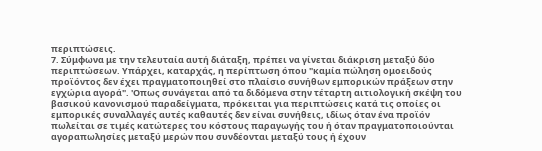περιπτώσεις.
7. Σύμφωνα με την τελευταία αυτή διάταξη, πρέπει να γίνεται διάκριση μεταξύ δύο περιπτώσεων. Υπάρχει, καταρχάς, η περίπτωση όπου "καμία πώληση ομοειδούς προϊόντος δεν έχει πραγματοποιηθεί στο πλαίσιο συνήθων εμπορικών πράξεων στην εγχώρια αγορά". 'Οπως συνάγεται από τα διδόμενα στην τέταρτη αιτιολογική σκέψη του βασικού κανονισμού παραδείγματα, πρόκειται για περιπτώσεις κατά τις οποίες οι εμπορικές συναλλαγές αυτές καθαυτές δεν είναι συνήθεις, ιδίως όταν ένα προϊόν πωλείται σε τιμές κατώτερες του κόστους παραγωγής του ή όταν πραγματοποιούνται αγοραπωλησίες μεταξύ μερών που συνδέονται μεταξύ τους ή έχουν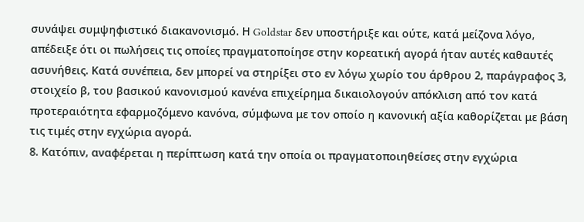συνάψει συμψηφιστικό διακανονισμό. Η Goldstar δεν υποστήριξε και ούτε, κατά μείζονα λόγο, απέδειξε ότι οι πωλήσεις τις οποίες πραγματοποίησε στην κορεατική αγορά ήταν αυτές καθαυτές ασυνήθεις. Κατά συνέπεια, δεν μπορεί να στηρίξει στο εν λόγω χωρίο του άρθρου 2, παράγραφος 3, στοιχείο β, του βασικού κανονισμού κανένα επιχείρημα δικαιολογούν απόκλιση από τον κατά προτεραιότητα εφαρμοζόμενο κανόνα, σύμφωνα με τον οποίο η κανονική αξία καθορίζεται με βάση τις τιμές στην εγχώρια αγορά.
8. Κατόπιν, αναφέρεται η περίπτωση κατά την οποία οι πραγματοποιηθείσες στην εγχώρια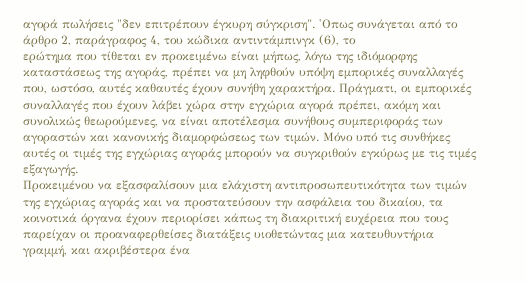αγορά πωλήσεις "δεν επιτρέπουν έγκυρη σύγκριση". 'Οπως συνάγεται από το άρθρο 2, παράγραφος 4, του κώδικα αντιντάμπινγκ (6), το
ερώτημα που τίθεται εν προκειμένω είναι μήπως, λόγω της ιδιόμορφης καταστάσεως της αγοράς, πρέπει να μη ληφθούν υπόψη εμπορικές συναλλαγές που, ωστόσο, αυτές καθαυτές έχουν συνήθη χαρακτήρα. Πράγματι, οι εμπορικές συναλλαγές που έχουν λάβει χώρα στην εγχώρια αγορά πρέπει, ακόμη και συνολικώς θεωρούμενες, να είναι αποτέλεσμα συνήθους συμπεριφοράς των αγοραστών και κανονικής διαμορφώσεως των τιμών. Μόνο υπό τις συνθήκες αυτές οι τιμές της εγχώριας αγοράς μπορούν να συγκριθούν εγκύρως με τις τιμές εξαγωγής.
Προκειμένου να εξασφαλίσουν μια ελάχιστη αντιπροσωπευτικότητα των τιμών της εγχώριας αγοράς και να προστατεύσουν την ασφάλεια του δικαίου, τα κοινοτικά όργανα έχουν περιορίσει κάπως τη διακριτική ευχέρεια που τους παρείχαν οι προαναφερθείσες διατάξεις υιοθετώντας μια κατευθυντήρια γραμμή, και ακριβέστερα ένα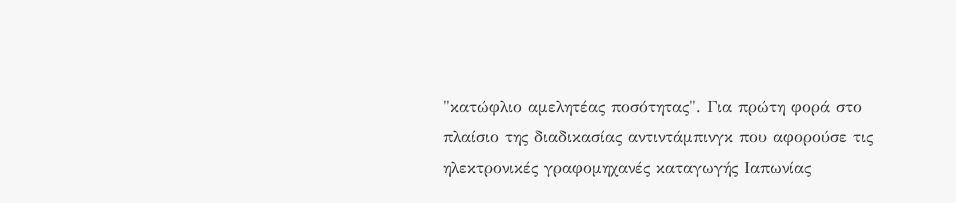"κατώφλιο αμελητέας ποσότητας". Για πρώτη φορά στο πλαίσιο της διαδικασίας αντιντάμπινγκ που αφορούσε τις ηλεκτρονικές γραφομηχανές καταγωγής Ιαπωνίας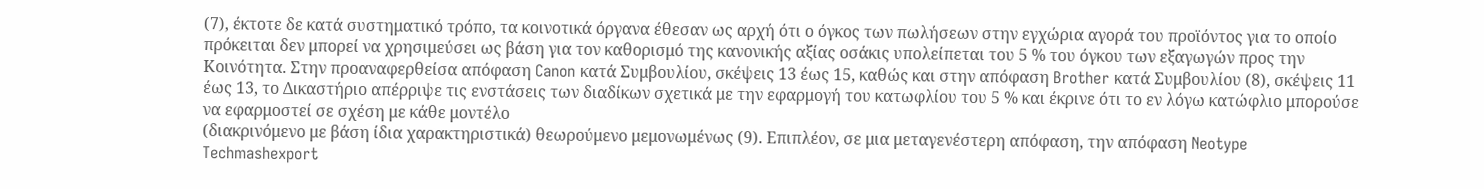(7), έκτοτε δε κατά συστηματικό τρόπο, τα κοινοτικά όργανα έθεσαν ως αρχή ότι ο όγκος των πωλήσεων στην εγχώρια αγορά του προϊόντος για το οποίο πρόκειται δεν μπορεί να χρησιμεύσει ως βάση για τον καθορισμό της κανονικής αξίας οσάκις υπολείπεται του 5 % του όγκου των εξαγωγών προς την Κοινότητα. Στην προαναφερθείσα απόφαση Canon κατά Συμβουλίου, σκέψεις 13 έως 15, καθώς και στην απόφαση Brother κατά Συμβουλίου (8), σκέψεις 11 έως 13, το Δικαστήριο απέρριψε τις ενστάσεις των διαδίκων σχετικά με την εφαρμογή του κατωφλίου του 5 % και έκρινε ότι το εν λόγω κατώφλιο μπορούσε να εφαρμοστεί σε σχέση με κάθε μοντέλο
(διακρινόμενο με βάση ίδια χαρακτηριστικά) θεωρούμενο μεμονωμένως (9). Επιπλέον, σε μια μεταγενέστερη απόφαση, την απόφαση Neotype Techmashexport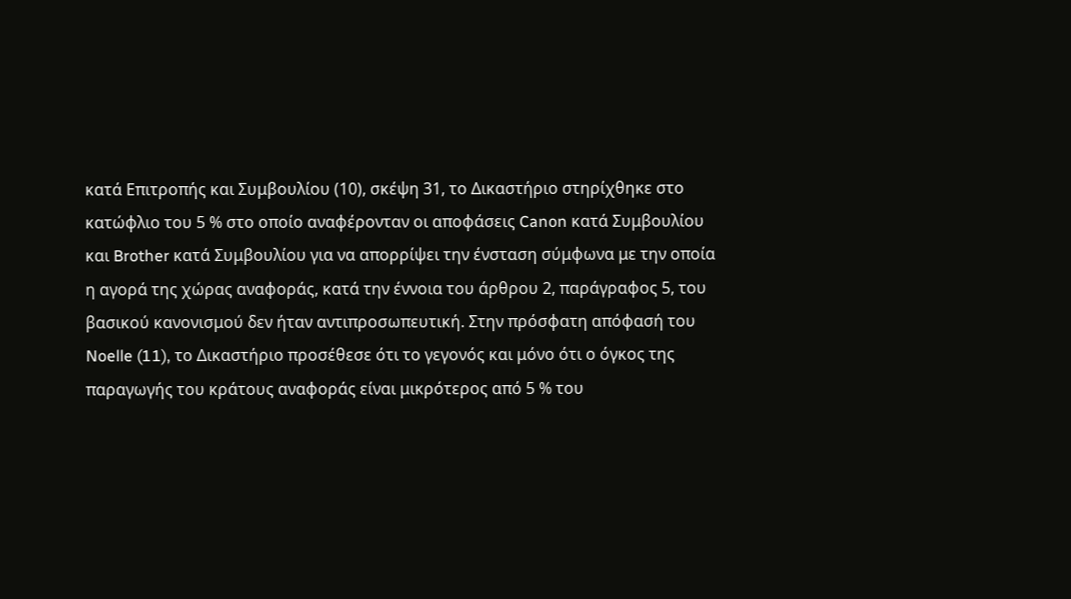κατά Επιτροπής και Συμβουλίου (10), σκέψη 31, το Δικαστήριο στηρίχθηκε στο κατώφλιο του 5 % στο οποίο αναφέρονταν οι αποφάσεις Canon κατά Συμβουλίου και Brother κατά Συμβουλίου για να απορρίψει την ένσταση σύμφωνα με την οποία η αγορά της χώρας αναφοράς, κατά την έννοια του άρθρου 2, παράγραφος 5, του βασικού κανονισμού δεν ήταν αντιπροσωπευτική. Στην πρόσφατη απόφασή του Noelle (11), το Δικαστήριο προσέθεσε ότι το γεγονός και μόνο ότι ο όγκος της παραγωγής του κράτους αναφοράς είναι μικρότερος από 5 % του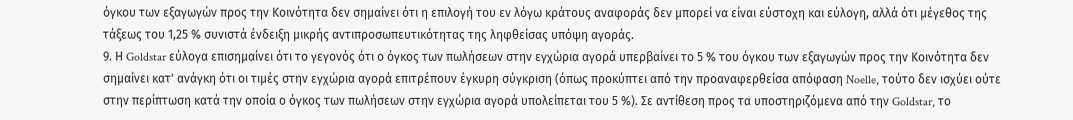όγκου των εξαγωγών προς την Κοινότητα δεν σημαίνει ότι η επιλογή του εν λόγω κράτους αναφοράς δεν μπορεί να είναι εύστοχη και εύλογη, αλλά ότι μέγεθος της τάξεως του 1,25 % συνιστά ένδειξη μικρής αντιπροσωπευτικότητας της ληφθείσας υπόψη αγοράς.
9. Η Goldstar εύλογα επισημαίνει ότι το γεγονός ότι ο όγκος των πωλήσεων στην εγχώρια αγορά υπερβαίνει το 5 % του όγκου των εξαγωγών προς την Κοινότητα δεν σημαίνει κατ' ανάγκη ότι οι τιμές στην εγχώρια αγορά επιτρέπουν έγκυρη σύγκριση (όπως προκύπτει από την προαναφερθείσα απόφαση Noelle, τούτο δεν ισχύει ούτε στην περίπτωση κατά την οποία ο όγκος των πωλήσεων στην εγχώρια αγορά υπολείπεται του 5 %). Σε αντίθεση προς τα υποστηριζόμενα από την Goldstar, το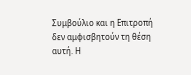Συμβούλιο και η Επιτροπή δεν αμφισβητούν τη θέση αυτή. Η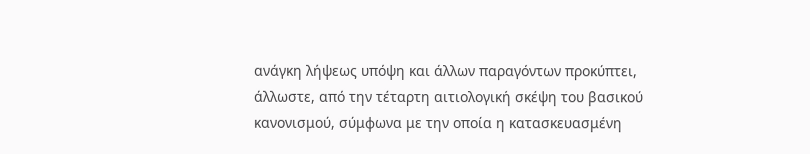ανάγκη λήψεως υπόψη και άλλων παραγόντων προκύπτει, άλλωστε, από την τέταρτη αιτιολογική σκέψη του βασικού κανονισμού, σύμφωνα με την οποία η κατασκευασμένη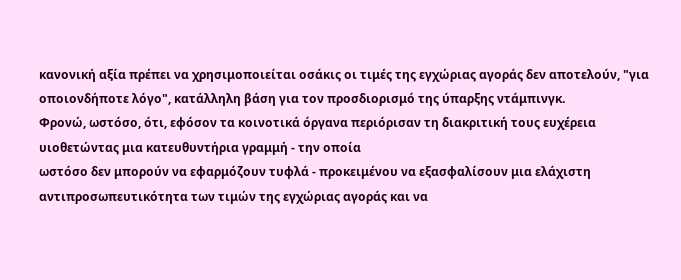κανονική αξία πρέπει να χρησιμοποιείται οσάκις οι τιμές της εγχώριας αγοράς δεν αποτελούν, "για οποιονδήποτε λόγο", κατάλληλη βάση για τον προσδιορισμό της ύπαρξης ντάμπινγκ.
Φρονώ, ωστόσο, ότι, εφόσον τα κοινοτικά όργανα περιόρισαν τη διακριτική τους ευχέρεια υιοθετώντας μια κατευθυντήρια γραμμή - την οποία
ωστόσο δεν μπορούν να εφαρμόζουν τυφλά - προκειμένου να εξασφαλίσουν μια ελάχιστη αντιπροσωπευτικότητα των τιμών της εγχώριας αγοράς και να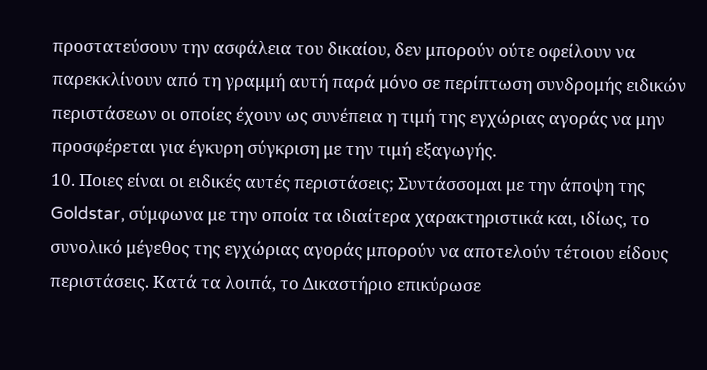προστατεύσουν την ασφάλεια του δικαίου, δεν μπορούν ούτε οφείλουν να παρεκκλίνουν από τη γραμμή αυτή παρά μόνο σε περίπτωση συνδρομής ειδικών περιστάσεων οι οποίες έχουν ως συνέπεια η τιμή της εγχώριας αγοράς να μην προσφέρεται για έγκυρη σύγκριση με την τιμή εξαγωγής.
10. Ποιες είναι οι ειδικές αυτές περιστάσεις; Συντάσσομαι με την άποψη της Goldstar, σύμφωνα με την οποία τα ιδιαίτερα χαρακτηριστικά και, ιδίως, το συνολικό μέγεθος της εγχώριας αγοράς μπορούν να αποτελούν τέτοιου είδους περιστάσεις. Κατά τα λοιπά, το Δικαστήριο επικύρωσε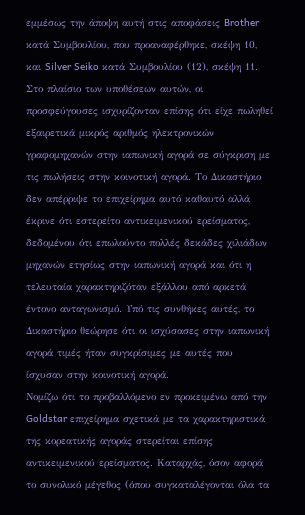εμμέσως την άποψη αυτή στις αποφάσεις Brother κατά Συμβουλίου, που προαναφέρθηκε, σκέψη 10, και Silver Seiko κατά Συμβουλίου (12), σκέψη 11. Στο πλαίσιο των υποθέσεων αυτών, οι προσφεύγουσες ισχυρίζονταν επίσης ότι είχε πωληθεί εξαιρετικά μικρός αριθμός ηλεκτρονικών γραφομηχανών στην ιαπωνική αγορά σε σύγκριση με τις πωλήσεις στην κοινοτική αγορά. Το Δικαστήριο δεν απέρριψε το επιχείρημα αυτό καθαυτό αλλά έκρινε ότι εστερείτο αντικειμενικού ερείσματος, δεδομένου ότι επωλούντο πολλές δεκάδες χιλιάδων μηχανών ετησίως στην ιαπωνική αγορά και ότι η τελευταία χαρακτηριζόταν εξάλλου από αρκετά έντονο ανταγωνισμό. Υπό τις συνθήκες αυτές, το Δικαστήριο θεώρησε ότι οι ισχύσασες στην ιαπωνική αγορά τιμές ήταν συγκρίσιμες με αυτές που ίσχυσαν στην κοινοτική αγορά.
Νομίζω ότι το προβαλλόμενο εν προκειμένω από την Goldstar επιχείρημα σχετικά με τα χαρακτηριστικά της κορεατικής αγοράς στερείται επίσης αντικειμενικού ερείσματος. Καταρχάς, όσον αφορά το συνολικό μέγεθος (όπου συγκαταλέγονται όλα τα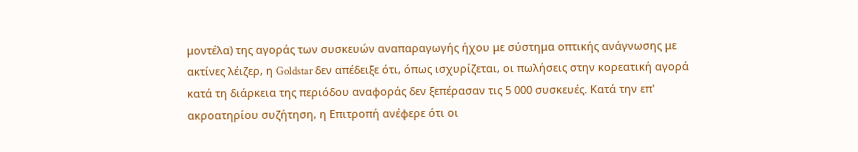μοντέλα) της αγοράς των συσκευών αναπαραγωγής ήχου με σύστημα οπτικής ανάγνωσης με ακτίνες λέιζερ, η Goldstar δεν απέδειξε ότι, όπως ισχυρίζεται, οι πωλήσεις στην κορεατική αγορά κατά τη διάρκεια της περιόδου αναφοράς δεν ξεπέρασαν τις 5 000 συσκευές. Κατά την επ'
ακροατηρίου συζήτηση, η Επιτροπή ανέφερε ότι οι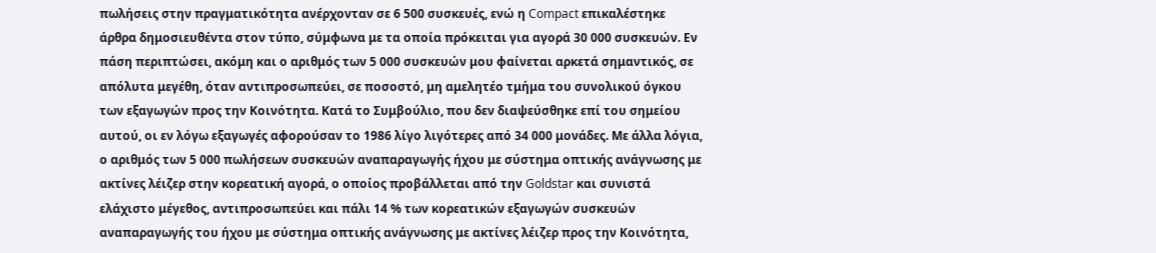πωλήσεις στην πραγματικότητα ανέρχονταν σε 6 500 συσκευές, ενώ η Compact επικαλέστηκε άρθρα δημοσιευθέντα στον τύπο, σύμφωνα με τα οποία πρόκειται για αγορά 30 000 συσκευών. Εν πάση περιπτώσει, ακόμη και ο αριθμός των 5 000 συσκευών μου φαίνεται αρκετά σημαντικός, σε απόλυτα μεγέθη, όταν αντιπροσωπεύει, σε ποσοστό, μη αμελητέο τμήμα του συνολικού όγκου των εξαγωγών προς την Κοινότητα. Κατά το Συμβούλιο, που δεν διαψεύσθηκε επί του σημείου αυτού, οι εν λόγω εξαγωγές αφορούσαν το 1986 λίγο λιγότερες από 34 000 μονάδες. Με άλλα λόγια, ο αριθμός των 5 000 πωλήσεων συσκευών αναπαραγωγής ήχου με σύστημα οπτικής ανάγνωσης με ακτίνες λέιζερ στην κορεατική αγορά, ο οποίος προβάλλεται από την Goldstar και συνιστά ελάχιστο μέγεθος, αντιπροσωπεύει και πάλι 14 % των κορεατικών εξαγωγών συσκευών αναπαραγωγής του ήχου με σύστημα οπτικής ανάγνωσης με ακτίνες λέιζερ προς την Κοινότητα,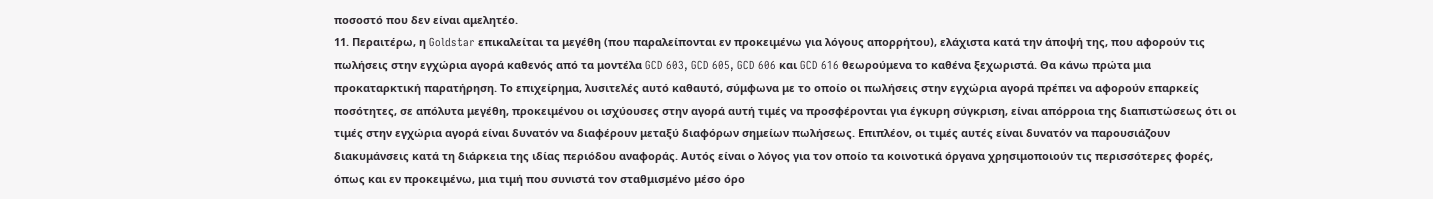ποσοστό που δεν είναι αμελητέο.
11. Περαιτέρω, η Goldstar επικαλείται τα μεγέθη (που παραλείπονται εν προκειμένω για λόγους απορρήτου), ελάχιστα κατά την άποψή της, που αφορούν τις πωλήσεις στην εγχώρια αγορά καθενός από τα μοντέλα GCD 603, GCD 605, GCD 606 και GCD 616 θεωρούμενα το καθένα ξεχωριστά. Θα κάνω πρώτα μια προκαταρκτική παρατήρηση. Το επιχείρημα, λυσιτελές αυτό καθαυτό, σύμφωνα με το οποίο οι πωλήσεις στην εγχώρια αγορά πρέπει να αφορούν επαρκείς ποσότητες, σε απόλυτα μεγέθη, προκειμένου οι ισχύουσες στην αγορά αυτή τιμές να προσφέρονται για έγκυρη σύγκριση, είναι απόρροια της διαπιστώσεως ότι οι τιμές στην εγχώρια αγορά είναι δυνατόν να διαφέρουν μεταξύ διαφόρων σημείων πωλήσεως. Επιπλέον, οι τιμές αυτές είναι δυνατόν να παρουσιάζουν διακυμάνσεις κατά τη διάρκεια της ιδίας περιόδου αναφοράς. Αυτός είναι ο λόγος για τον οποίο τα κοινοτικά όργανα χρησιμοποιούν τις περισσότερες φορές, όπως και εν προκειμένω, μια τιμή που συνιστά τον σταθμισμένο μέσο όρο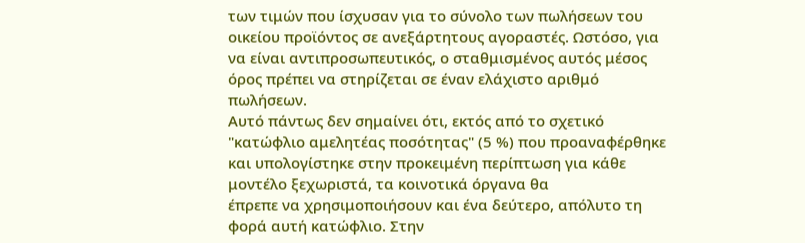των τιμών που ίσχυσαν για το σύνολο των πωλήσεων του οικείου προϊόντος σε ανεξάρτητους αγοραστές. Ωστόσο, για να είναι αντιπροσωπευτικός, ο σταθμισμένος αυτός μέσος όρος πρέπει να στηρίζεται σε έναν ελάχιστο αριθμό πωλήσεων.
Αυτό πάντως δεν σημαίνει ότι, εκτός από το σχετικό "κατώφλιο αμελητέας ποσότητας" (5 %) που προαναφέρθηκε και υπολογίστηκε στην προκειμένη περίπτωση για κάθε μοντέλο ξεχωριστά, τα κοινοτικά όργανα θα
έπρεπε να χρησιμοποιήσουν και ένα δεύτερο, απόλυτο τη φορά αυτή κατώφλιο. Στην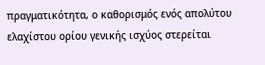πραγματικότητα, ο καθορισμός ενός απολύτου ελαχίστου ορίου γενικής ισχύος στερείται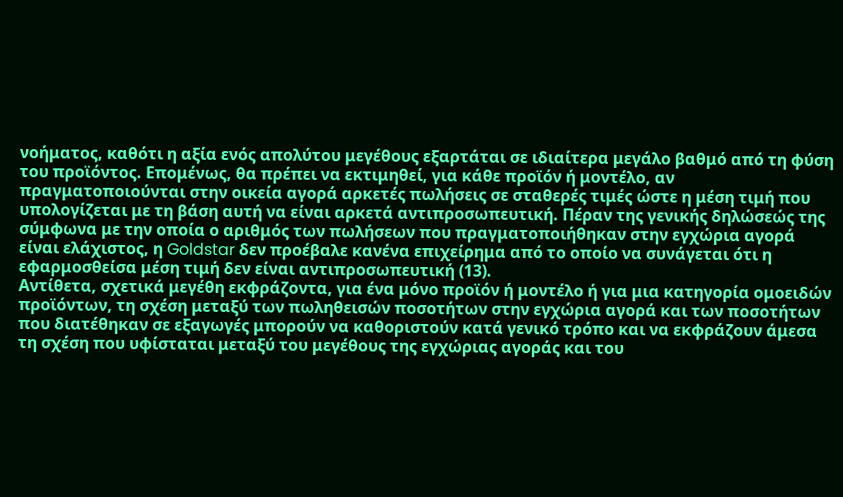νοήματος, καθότι η αξία ενός απολύτου μεγέθους εξαρτάται σε ιδιαίτερα μεγάλο βαθμό από τη φύση του προϊόντος. Επομένως, θα πρέπει να εκτιμηθεί, για κάθε προϊόν ή μοντέλο, αν πραγματοποιούνται στην οικεία αγορά αρκετές πωλήσεις σε σταθερές τιμές ώστε η μέση τιμή που υπολογίζεται με τη βάση αυτή να είναι αρκετά αντιπροσωπευτική. Πέραν της γενικής δηλώσεώς της σύμφωνα με την οποία ο αριθμός των πωλήσεων που πραγματοποιήθηκαν στην εγχώρια αγορά είναι ελάχιστος, η Goldstar δεν προέβαλε κανένα επιχείρημα από το οποίο να συνάγεται ότι η εφαρμοσθείσα μέση τιμή δεν είναι αντιπροσωπευτική (13).
Αντίθετα, σχετικά μεγέθη εκφράζοντα, για ένα μόνο προϊόν ή μοντέλο ή για μια κατηγορία ομοειδών προϊόντων, τη σχέση μεταξύ των πωληθεισών ποσοτήτων στην εγχώρια αγορά και των ποσοτήτων που διατέθηκαν σε εξαγωγές μπορούν να καθοριστούν κατά γενικό τρόπο και να εκφράζουν άμεσα τη σχέση που υφίσταται μεταξύ του μεγέθους της εγχώριας αγοράς και του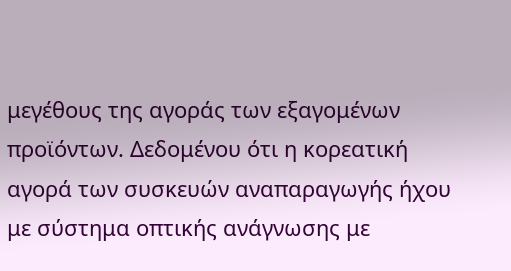μεγέθους της αγοράς των εξαγομένων προϊόντων. Δεδομένου ότι η κορεατική αγορά των συσκευών αναπαραγωγής ήχου με σύστημα οπτικής ανάγνωσης με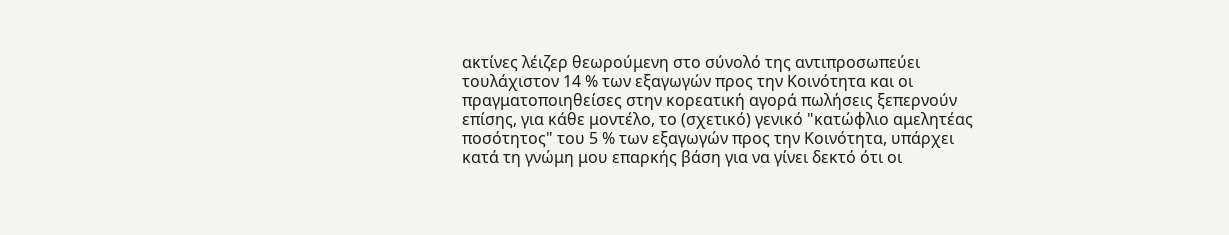ακτίνες λέιζερ θεωρούμενη στο σύνολό της αντιπροσωπεύει τουλάχιστον 14 % των εξαγωγών προς την Κοινότητα και οι πραγματοποιηθείσες στην κορεατική αγορά πωλήσεις ξεπερνούν επίσης, για κάθε μοντέλο, το (σχετικό) γενικό "κατώφλιο αμελητέας ποσότητος" του 5 % των εξαγωγών προς την Κοινότητα, υπάρχει κατά τη γνώμη μου επαρκής βάση για να γίνει δεκτό ότι οι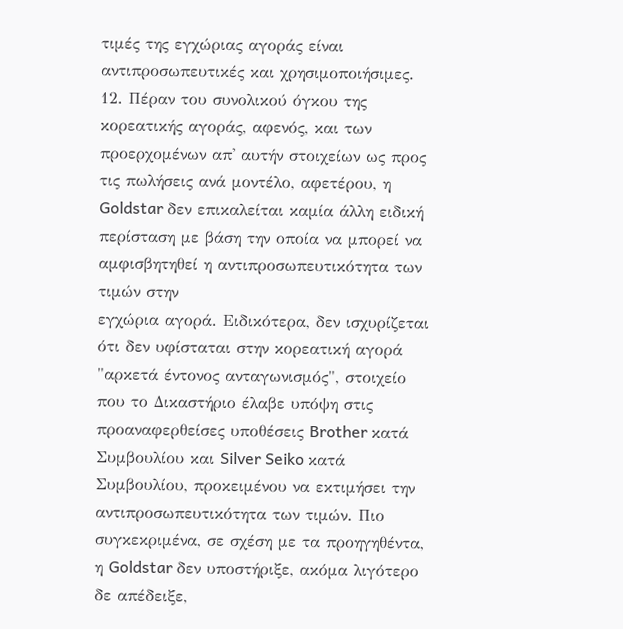τιμές της εγχώριας αγοράς είναι αντιπροσωπευτικές και χρησιμοποιήσιμες.
12. Πέραν του συνολικού όγκου της κορεατικής αγοράς, αφενός, και των προερχομένων απ' αυτήν στοιχείων ως προς τις πωλήσεις ανά μοντέλο, αφετέρου, η Goldstar δεν επικαλείται καμία άλλη ειδική περίσταση με βάση την οποία να μπορεί να αμφισβητηθεί η αντιπροσωπευτικότητα των τιμών στην
εγχώρια αγορά. Ειδικότερα, δεν ισχυρίζεται ότι δεν υφίσταται στην κορεατική αγορά "αρκετά έντονος ανταγωνισμός", στοιχείο που το Δικαστήριο έλαβε υπόψη στις προαναφερθείσες υποθέσεις Brother κατά Συμβουλίου και Silver Seiko κατά Συμβουλίου, προκειμένου να εκτιμήσει την αντιπροσωπευτικότητα των τιμών. Πιο συγκεκριμένα, σε σχέση με τα προηγηθέντα, η Goldstar δεν υποστήριξε, ακόμα λιγότερο δε απέδειξε,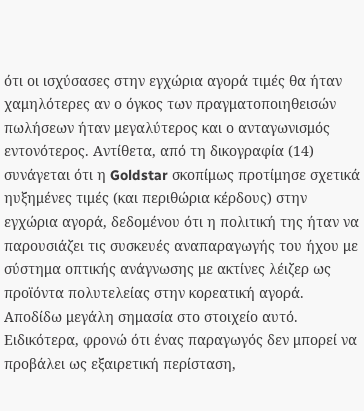ότι οι ισχύσασες στην εγχώρια αγορά τιμές θα ήταν χαμηλότερες αν ο όγκος των πραγματοποιηθεισών πωλήσεων ήταν μεγαλύτερος και ο ανταγωνισμός εντονότερος. Αντίθετα, από τη δικογραφία (14) συνάγεται ότι η Goldstar σκοπίμως προτίμησε σχετικά ηυξημένες τιμές (και περιθώρια κέρδους) στην εγχώρια αγορά, δεδομένου ότι η πολιτική της ήταν να παρουσιάζει τις συσκευές αναπαραγωγής του ήχου με σύστημα οπτικής ανάγνωσης με ακτίνες λέιζερ ως προϊόντα πολυτελείας στην κορεατική αγορά.
Αποδίδω μεγάλη σημασία στο στοιχείο αυτό. Ειδικότερα, φρονώ ότι ένας παραγωγός δεν μπορεί να προβάλει ως εξαιρετική περίσταση,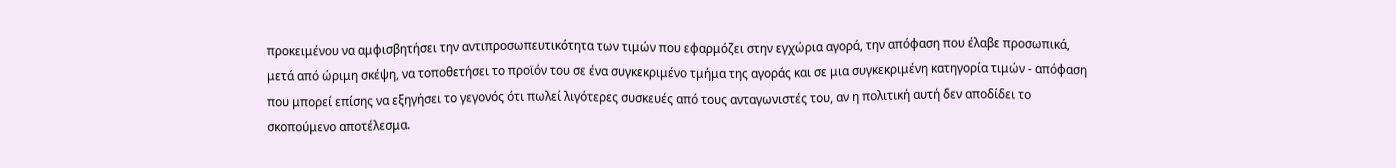προκειμένου να αμφισβητήσει την αντιπροσωπευτικότητα των τιμών που εφαρμόζει στην εγχώρια αγορά, την απόφαση που έλαβε προσωπικά, μετά από ώριμη σκέψη, να τοποθετήσει το προϊόν του σε ένα συγκεκριμένο τμήμα της αγοράς και σε μια συγκεκριμένη κατηγορία τιμών - απόφαση που μπορεί επίσης να εξηγήσει το γεγονός ότι πωλεί λιγότερες συσκευές από τους ανταγωνιστές του, αν η πολιτική αυτή δεν αποδίδει το σκοπούμενο αποτέλεσμα.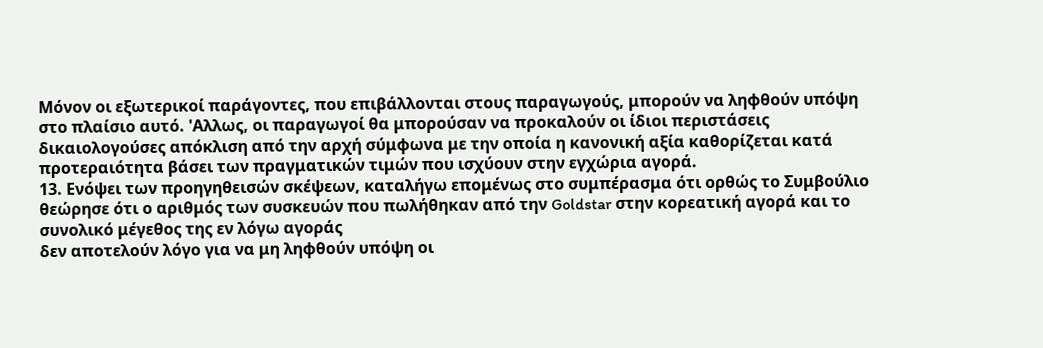Μόνον οι εξωτερικοί παράγοντες, που επιβάλλονται στους παραγωγούς, μπορούν να ληφθούν υπόψη στο πλαίσιο αυτό. 'Αλλως, οι παραγωγοί θα μπορούσαν να προκαλούν οι ίδιοι περιστάσεις δικαιολογούσες απόκλιση από την αρχή σύμφωνα με την οποία η κανονική αξία καθορίζεται κατά προτεραιότητα βάσει των πραγματικών τιμών που ισχύουν στην εγχώρια αγορά.
13. Ενόψει των προηγηθεισών σκέψεων, καταλήγω επομένως στο συμπέρασμα ότι ορθώς το Συμβούλιο θεώρησε ότι ο αριθμός των συσκευών που πωλήθηκαν από την Goldstar στην κορεατική αγορά και το συνολικό μέγεθος της εν λόγω αγοράς
δεν αποτελούν λόγο για να μη ληφθούν υπόψη οι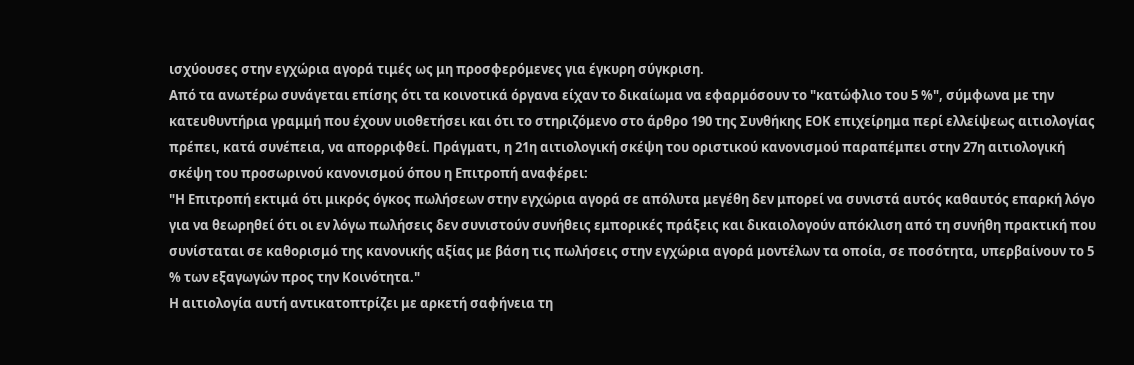ισχύουσες στην εγχώρια αγορά τιμές ως μη προσφερόμενες για έγκυρη σύγκριση.
Από τα ανωτέρω συνάγεται επίσης ότι τα κοινοτικά όργανα είχαν το δικαίωμα να εφαρμόσουν το "κατώφλιο του 5 %", σύμφωνα με την κατευθυντήρια γραμμή που έχουν υιοθετήσει και ότι το στηριζόμενο στο άρθρο 190 της Συνθήκης ΕΟΚ επιχείρημα περί ελλείψεως αιτιολογίας πρέπει, κατά συνέπεια, να απορριφθεί. Πράγματι, η 21η αιτιολογική σκέψη του οριστικού κανονισμού παραπέμπει στην 27η αιτιολογική σκέψη του προσωρινού κανονισμού όπου η Επιτροπή αναφέρει:
"Η Επιτροπή εκτιμά ότι μικρός όγκος πωλήσεων στην εγχώρια αγορά σε απόλυτα μεγέθη δεν μπορεί να συνιστά αυτός καθαυτός επαρκή λόγο για να θεωρηθεί ότι οι εν λόγω πωλήσεις δεν συνιστούν συνήθεις εμπορικές πράξεις και δικαιολογούν απόκλιση από τη συνήθη πρακτική που συνίσταται σε καθορισμό της κανονικής αξίας με βάση τις πωλήσεις στην εγχώρια αγορά μοντέλων τα οποία, σε ποσότητα, υπερβαίνουν το 5 % των εξαγωγών προς την Κοινότητα."
Η αιτιολογία αυτή αντικατοπτρίζει με αρκετή σαφήνεια τη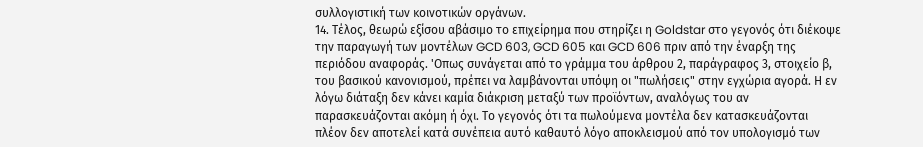συλλογιστική των κοινοτικών οργάνων.
14. Τέλος, θεωρώ εξίσου αβάσιμο το επιχείρημα που στηρίζει η Goldstar στο γεγονός ότι διέκοψε την παραγωγή των μοντέλων GCD 603, GCD 605 και GCD 606 πριν από την έναρξη της περιόδου αναφοράς. 'Οπως συνάγεται από το γράμμα του άρθρου 2, παράγραφος 3, στοιχείο β, του βασικού κανονισμού, πρέπει να λαμβάνονται υπόψη οι "πωλήσεις" στην εγχώρια αγορά. Η εν λόγω διάταξη δεν κάνει καμία διάκριση μεταξύ των προϊόντων, αναλόγως του αν παρασκευάζονται ακόμη ή όχι. Το γεγονός ότι τα πωλούμενα μοντέλα δεν κατασκευάζονται πλέον δεν αποτελεί κατά συνέπεια αυτό καθαυτό λόγο αποκλεισμού από τον υπολογισμό των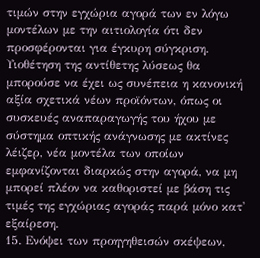τιμών στην εγχώρια αγορά των εν λόγω μοντέλων με την αιτιολογία ότι δεν προσφέρονται για έγκυρη σύγκριση. Υιοθέτηση της αντίθετης λύσεως θα μπορούσε να έχει ως συνέπεια η κανονική αξία σχετικά νέων προϊόντων, όπως οι συσκευές αναπαραγωγής του ήχου με σύστημα οπτικής ανάγνωσης με ακτίνες λέιζερ, νέα μοντέλα των οποίων εμφανίζονται διαρκώς στην αγορά, να μη
μπορεί πλέον να καθοριστεί με βάση τις τιμές της εγχώριας αγοράς παρά μόνο κατ' εξαίρεση.
15. Ενόψει των προηγηθεισών σκέψεων,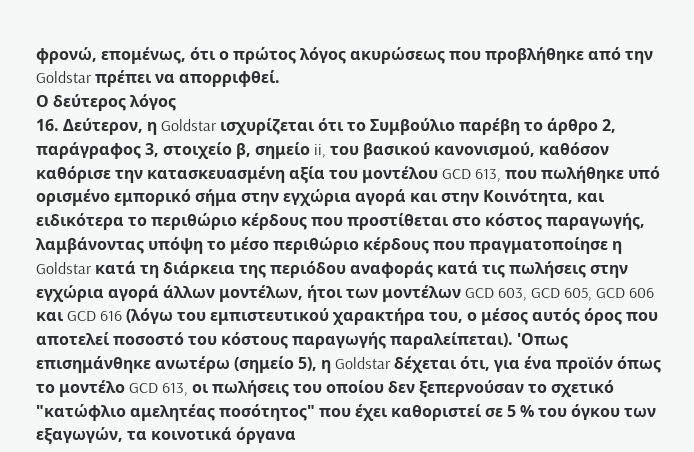φρονώ, επομένως, ότι ο πρώτος λόγος ακυρώσεως που προβλήθηκε από την Goldstar πρέπει να απορριφθεί.
Ο δεύτερος λόγος
16. Δεύτερον, η Goldstar ισχυρίζεται ότι το Συμβούλιο παρέβη το άρθρο 2, παράγραφος 3, στοιχείο β, σημείο ii, του βασικού κανονισμού, καθόσον καθόρισε την κατασκευασμένη αξία του μοντέλου GCD 613, που πωλήθηκε υπό ορισμένο εμπορικό σήμα στην εγχώρια αγορά και στην Κοινότητα, και ειδικότερα το περιθώριο κέρδους που προστίθεται στο κόστος παραγωγής, λαμβάνοντας υπόψη το μέσο περιθώριο κέρδους που πραγματοποίησε η Goldstar κατά τη διάρκεια της περιόδου αναφοράς κατά τις πωλήσεις στην εγχώρια αγορά άλλων μοντέλων, ήτοι των μοντέλων GCD 603, GCD 605, GCD 606 και GCD 616 (λόγω του εμπιστευτικού χαρακτήρα του, ο μέσος αυτός όρος που αποτελεί ποσοστό του κόστους παραγωγής παραλείπεται). 'Οπως επισημάνθηκε ανωτέρω (σημείο 5), η Goldstar δέχεται ότι, για ένα προϊόν όπως το μοντέλο GCD 613, οι πωλήσεις του οποίου δεν ξεπερνούσαν το σχετικό "κατώφλιο αμελητέας ποσότητος" που έχει καθοριστεί σε 5 % του όγκου των εξαγωγών, τα κοινοτικά όργανα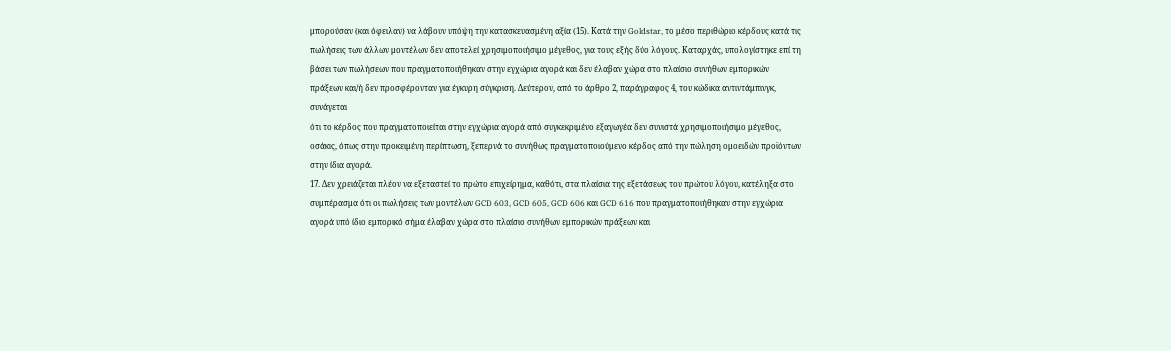μπορούσαν (και όφειλαν) να λάβουν υπόψη την κατασκευασμένη αξία (15). Κατά την Goldstar, το μέσο περιθώριο κέρδους κατά τις πωλήσεις των άλλων μοντέλων δεν αποτελεί χρησιμοποιήσιμο μέγεθος, για τους εξής δύο λόγους. Καταρχάς, υπολογίστηκε επί τη βάσει των πωλήσεων που πραγματοποιήθηκαν στην εγχώρια αγορά και δεν έλαβαν χώρα στο πλαίσιο συνήθων εμπορικών πράξεων και/ή δεν προσφέρονταν για έγκυρη σύγκριση. Δεύτερον, από το άρθρο 2, παράγραφος 4, του κώδικα αντιντάμπινγκ, συνάγεται
ότι το κέρδος που πραγματοποιείται στην εγχώρια αγορά από συγκεκριμένο εξαγωγέα δεν συνιστά χρησιμοποιήσιμο μέγεθος, οσάκις, όπως στην προκειμένη περίπτωση, ξεπερνά το συνήθως πραγματοποιούμενο κέρδος από την πώληση ομοειδών προϊόντων στην ίδια αγορά.
17. Δεν χρειάζεται πλέον να εξεταστεί το πρώτο επιχείρημα, καθότι, στα πλαίσια της εξετάσεως του πρώτου λόγου, κατέληξα στο συμπέρασμα ότι οι πωλήσεις των μοντέλων GCD 603, GCD 605, GCD 606 και GCD 616 που πραγματοποιήθηκαν στην εγχώρια αγορά υπό ίδιο εμπορικό σήμα έλαβαν χώρα στο πλαίσιο συνήθων εμπορικών πράξεων και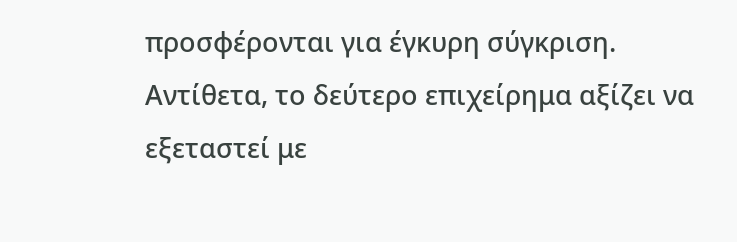προσφέρονται για έγκυρη σύγκριση.
Αντίθετα, το δεύτερο επιχείρημα αξίζει να εξεταστεί με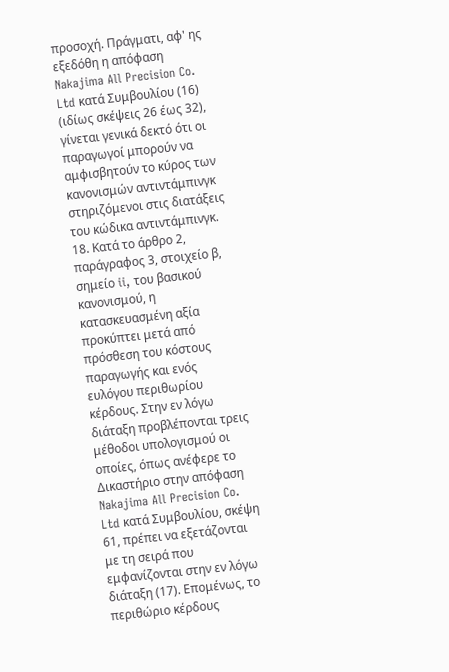προσοχή. Πράγματι, αφ' ης εξεδόθη η απόφαση Nakajima All Precision Co. Ltd κατά Συμβουλίου (16) (ιδίως σκέψεις 26 έως 32), γίνεται γενικά δεκτό ότι οι παραγωγοί μπορούν να αμφισβητούν το κύρος των κανονισμών αντιντάμπινγκ στηριζόμενοι στις διατάξεις του κώδικα αντιντάμπινγκ.
18. Κατά το άρθρο 2, παράγραφος 3, στοιχείο β, σημείο ii, του βασικού κανονισμού, η κατασκευασμένη αξία προκύπτει μετά από πρόσθεση του κόστους παραγωγής και ενός ευλόγου περιθωρίου κέρδους. Στην εν λόγω διάταξη προβλέπονται τρεις μέθοδοι υπολογισμού οι οποίες, όπως ανέφερε το Δικαστήριο στην απόφαση Nakajima All Precision Co. Ltd κατά Συμβουλίου, σκέψη 61, πρέπει να εξετάζονται με τη σειρά που εμφανίζονται στην εν λόγω διάταξη (17). Επομένως, το περιθώριο κέρδους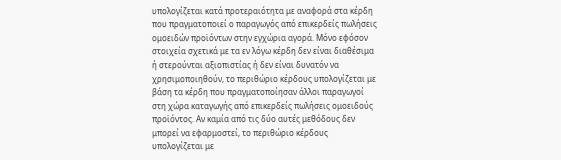υπολογίζεται κατά προτεραιότητα με αναφορά στα κέρδη που πραγματοποιεί ο παραγωγός από επικερδείς πωλήσεις ομοειδών προϊόντων στην εγχώρια αγορά. Μόνο εφόσον
στοιχεία σχετικά με τα εν λόγω κέρδη δεν είναι διαθέσιμα ή στερούνται αξιοπιστίας ή δεν είναι δυνατόν να χρησιμοποιηθούν, το περιθώριο κέρδους υπολογίζεται με βάση τα κέρδη που πραγματοποίησαν άλλοι παραγωγοί στη χώρα καταγωγής από επικερδείς πωλήσεις ομοειδούς προϊόντος. Αν καμία από τις δύο αυτές μεθόδους δεν μπορεί να εφαρμοστεί, το περιθώριο κέρδους υπολογίζεται με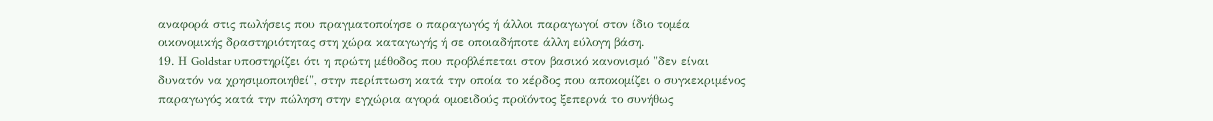αναφορά στις πωλήσεις που πραγματοποίησε ο παραγωγός ή άλλοι παραγωγοί στον ίδιο τομέα οικονομικής δραστηριότητας στη χώρα καταγωγής ή σε οποιαδήποτε άλλη εύλογη βάση.
19. Η Goldstar υποστηρίζει ότι η πρώτη μέθοδος που προβλέπεται στον βασικό κανονισμό "δεν είναι δυνατόν να χρησιμοποιηθεί", στην περίπτωση κατά την οποία το κέρδος που αποκομίζει ο συγκεκριμένος παραγωγός κατά την πώληση στην εγχώρια αγορά ομοειδούς προϊόντος ξεπερνά το συνήθως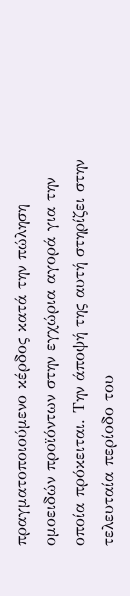πραγματοποιούμενο κέρδος κατά την πώληση ομοειδών προϊόντων στην εγχώρια αγορά για την οποία πρόκειται. Την άποψή της αυτή στηρίζει στην τελευταία περίοδο του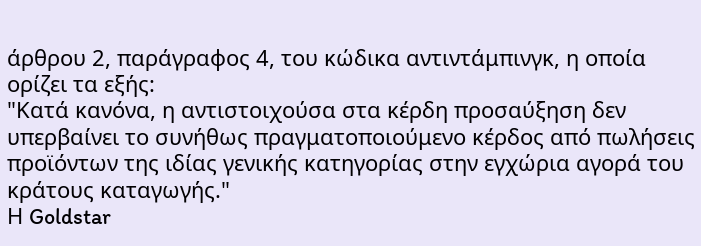άρθρου 2, παράγραφος 4, του κώδικα αντιντάμπινγκ, η οποία ορίζει τα εξής:
"Κατά κανόνα, η αντιστοιχούσα στα κέρδη προσαύξηση δεν υπερβαίνει το συνήθως πραγματοποιούμενο κέρδος από πωλήσεις προϊόντων της ιδίας γενικής κατηγορίας στην εγχώρια αγορά του κράτους καταγωγής."
Η Goldstar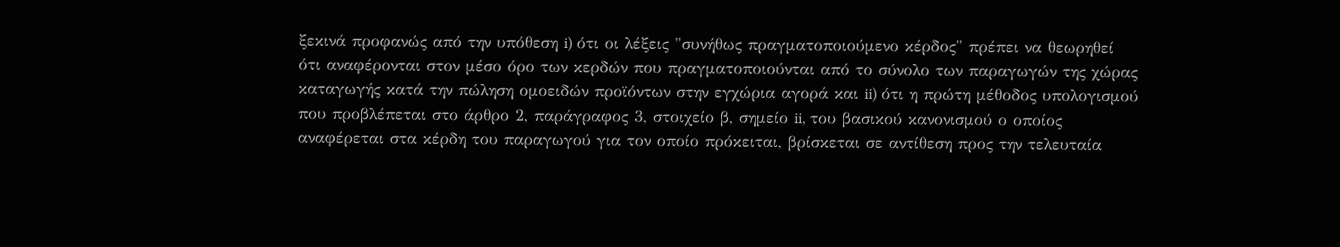ξεκινά προφανώς από την υπόθεση i) ότι οι λέξεις "συνήθως πραγματοποιούμενο κέρδος" πρέπει να θεωρηθεί ότι αναφέρονται στον μέσο όρο των κερδών που πραγματοποιούνται από το σύνολο των παραγωγών της χώρας καταγωγής κατά την πώληση ομοειδών προϊόντων στην εγχώρια αγορά και ii) ότι η πρώτη μέθοδος υπολογισμού που προβλέπεται στο άρθρο 2, παράγραφος 3, στοιχείο β, σημείο ii, του βασικού κανονισμού ο οποίος αναφέρεται στα κέρδη του παραγωγού για τον οποίο πρόκειται, βρίσκεται σε αντίθεση προς την τελευταία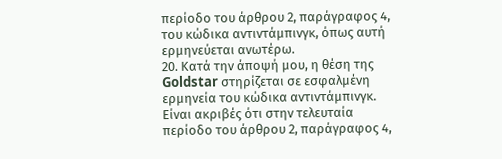περίοδο του άρθρου 2, παράγραφος 4, του κώδικα αντιντάμπινγκ, όπως αυτή ερμηνεύεται ανωτέρω.
20. Κατά την άποψή μου, η θέση της Goldstar στηρίζεται σε εσφαλμένη ερμηνεία του κώδικα αντιντάμπινγκ.
Είναι ακριβές ότι στην τελευταία περίοδο του άρθρου 2, παράγραφος 4,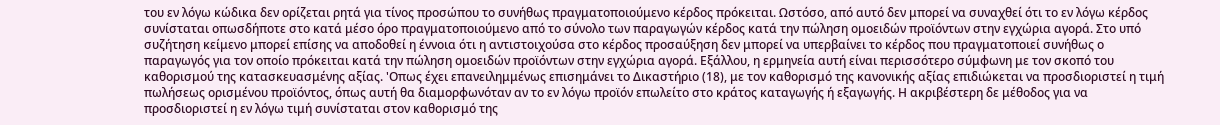του εν λόγω κώδικα δεν ορίζεται ρητά για τίνος προσώπου το συνήθως πραγματοποιούμενο κέρδος πρόκειται. Ωστόσο, από αυτό δεν μπορεί να συναχθεί ότι το εν λόγω κέρδος συνίσταται οπωσδήποτε στο κατά μέσο όρο πραγματοποιούμενο από το σύνολο των παραγωγών κέρδος κατά την πώληση ομοειδών προϊόντων στην εγχώρια αγορά. Στο υπό συζήτηση κείμενο μπορεί επίσης να αποδοθεί η έννοια ότι η αντιστοιχούσα στο κέρδος προσαύξηση δεν μπορεί να υπερβαίνει το κέρδος που πραγματοποιεί συνήθως ο παραγωγός για τον οποίο πρόκειται κατά την πώληση ομοειδών προϊόντων στην εγχώρια αγορά. Εξάλλου, η ερμηνεία αυτή είναι περισσότερο σύμφωνη με τον σκοπό του καθορισμού της κατασκευασμένης αξίας. 'Οπως έχει επανειλημμένως επισημάνει το Δικαστήριο (18), με τον καθορισμό της κανονικής αξίας επιδιώκεται να προσδιοριστεί η τιμή πωλήσεως ορισμένου προϊόντος, όπως αυτή θα διαμορφωνόταν αν το εν λόγω προϊόν επωλείτο στο κράτος καταγωγής ή εξαγωγής. Η ακριβέστερη δε μέθοδος για να προσδιοριστεί η εν λόγω τιμή συνίσταται στον καθορισμό της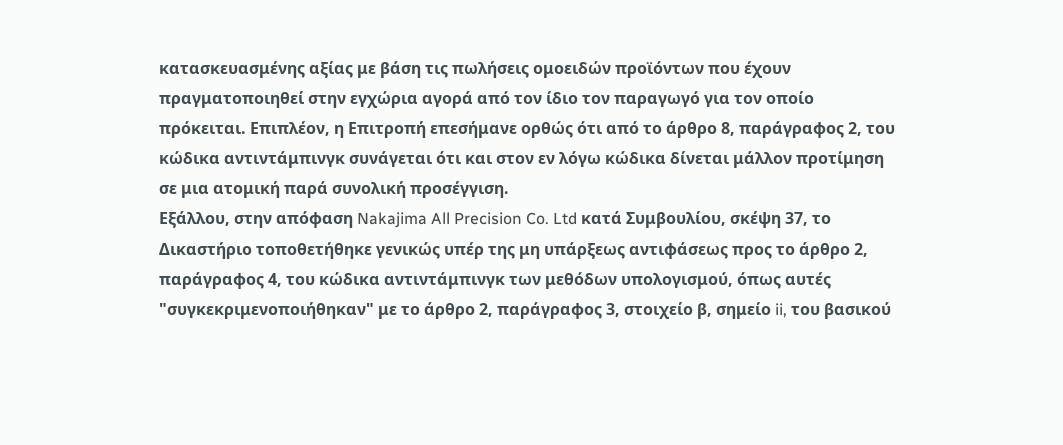κατασκευασμένης αξίας με βάση τις πωλήσεις ομοειδών προϊόντων που έχουν πραγματοποιηθεί στην εγχώρια αγορά από τον ίδιο τον παραγωγό για τον οποίο πρόκειται. Επιπλέον, η Επιτροπή επεσήμανε ορθώς ότι από το άρθρο 8, παράγραφος 2, του κώδικα αντιντάμπινγκ συνάγεται ότι και στον εν λόγω κώδικα δίνεται μάλλον προτίμηση σε μια ατομική παρά συνολική προσέγγιση.
Εξάλλου, στην απόφαση Nakajima All Precision Co. Ltd κατά Συμβουλίου, σκέψη 37, το Δικαστήριο τοποθετήθηκε γενικώς υπέρ της μη υπάρξεως αντιφάσεως προς το άρθρο 2, παράγραφος 4, του κώδικα αντιντάμπινγκ των μεθόδων υπολογισμού, όπως αυτές "συγκεκριμενοποιήθηκαν" με το άρθρο 2, παράγραφος 3, στοιχείο β, σημείο ii, του βασικού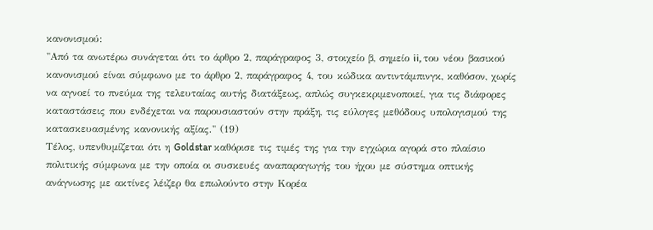κανονισμού:
"Από τα ανωτέρω συνάγεται ότι το άρθρο 2, παράγραφος 3, στοιχείο β, σημείο ii, του νέου βασικού κανονισμού είναι σύμφωνο με το άρθρο 2, παράγραφος 4, του κώδικα αντιντάμπινγκ, καθόσον, χωρίς να αγνοεί το πνεύμα της τελευταίας αυτής διατάξεως, απλώς συγκεκριμενοποιεί, για τις διάφορες καταστάσεις που ενδέχεται να παρουσιαστούν στην πράξη, τις εύλογες μεθόδους υπολογισμού της κατασκευασμένης κανονικής αξίας." (19)
Τέλος, υπενθυμίζεται ότι η Goldstar καθόρισε τις τιμές της για την εγχώρια αγορά στο πλαίσιο πολιτικής σύμφωνα με την οποία οι συσκευές αναπαραγωγής του ήχου με σύστημα οπτικής ανάγνωσης με ακτίνες λέιζερ θα επωλούντο στην Κορέα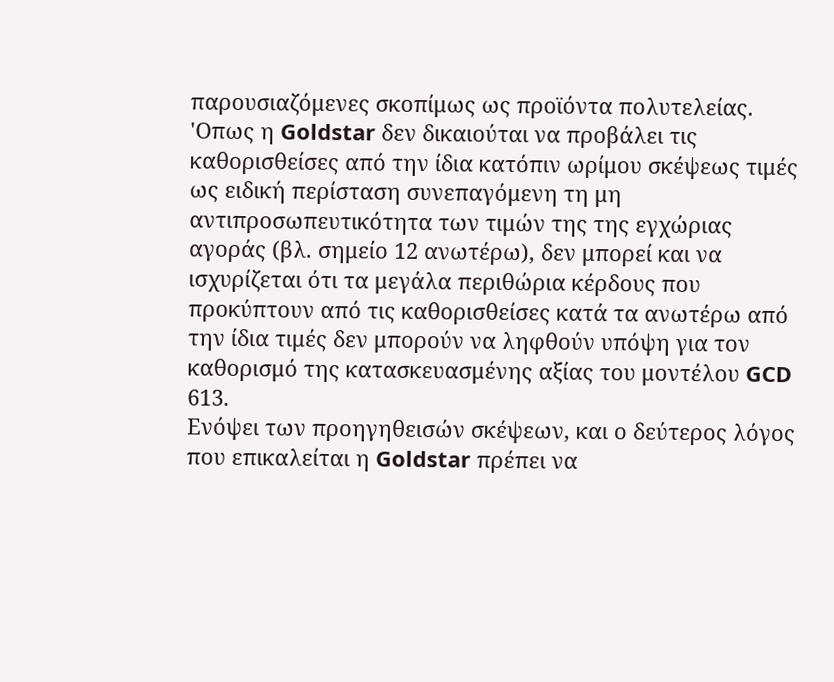παρουσιαζόμενες σκοπίμως ως προϊόντα πολυτελείας. 'Οπως η Goldstar δεν δικαιούται να προβάλει τις καθορισθείσες από την ίδια κατόπιν ωρίμου σκέψεως τιμές ως ειδική περίσταση συνεπαγόμενη τη μη αντιπροσωπευτικότητα των τιμών της της εγχώριας αγοράς (βλ. σημείο 12 ανωτέρω), δεν μπορεί και να ισχυρίζεται ότι τα μεγάλα περιθώρια κέρδους που προκύπτουν από τις καθορισθείσες κατά τα ανωτέρω από την ίδια τιμές δεν μπορούν να ληφθούν υπόψη για τον καθορισμό της κατασκευασμένης αξίας του μοντέλου GCD 613.
Ενόψει των προηγηθεισών σκέψεων, και ο δεύτερος λόγος που επικαλείται η Goldstar πρέπει να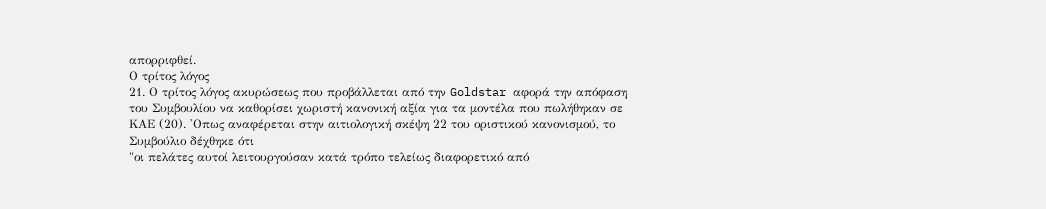απορριφθεί.
Ο τρίτος λόγος
21. Ο τρίτος λόγος ακυρώσεως που προβάλλεται από την Goldstar αφορά την απόφαση του Συμβουλίου να καθορίσει χωριστή κανονική αξία για τα μοντέλα που πωλήθηκαν σε ΚΑΕ (20). 'Οπως αναφέρεται στην αιτιολογική σκέψη 22 του οριστικού κανονισμού, το Συμβούλιο δέχθηκε ότι
"οι πελάτες αυτοί λειτουργούσαν κατά τρόπο τελείως διαφορετικό από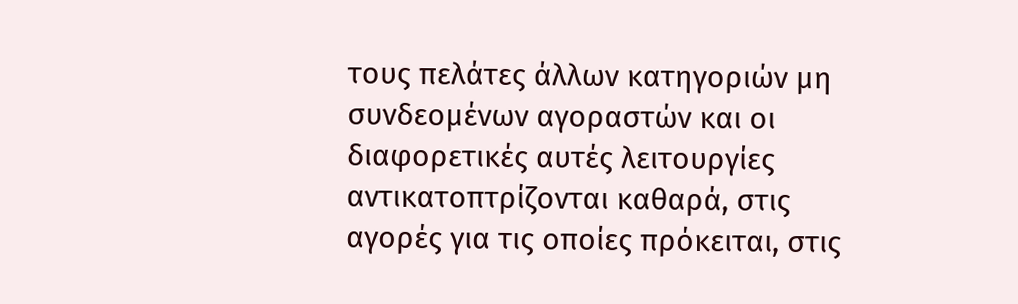τους πελάτες άλλων κατηγοριών μη συνδεομένων αγοραστών και οι διαφορετικές αυτές λειτουργίες αντικατοπτρίζονται καθαρά, στις αγορές για τις οποίες πρόκειται, στις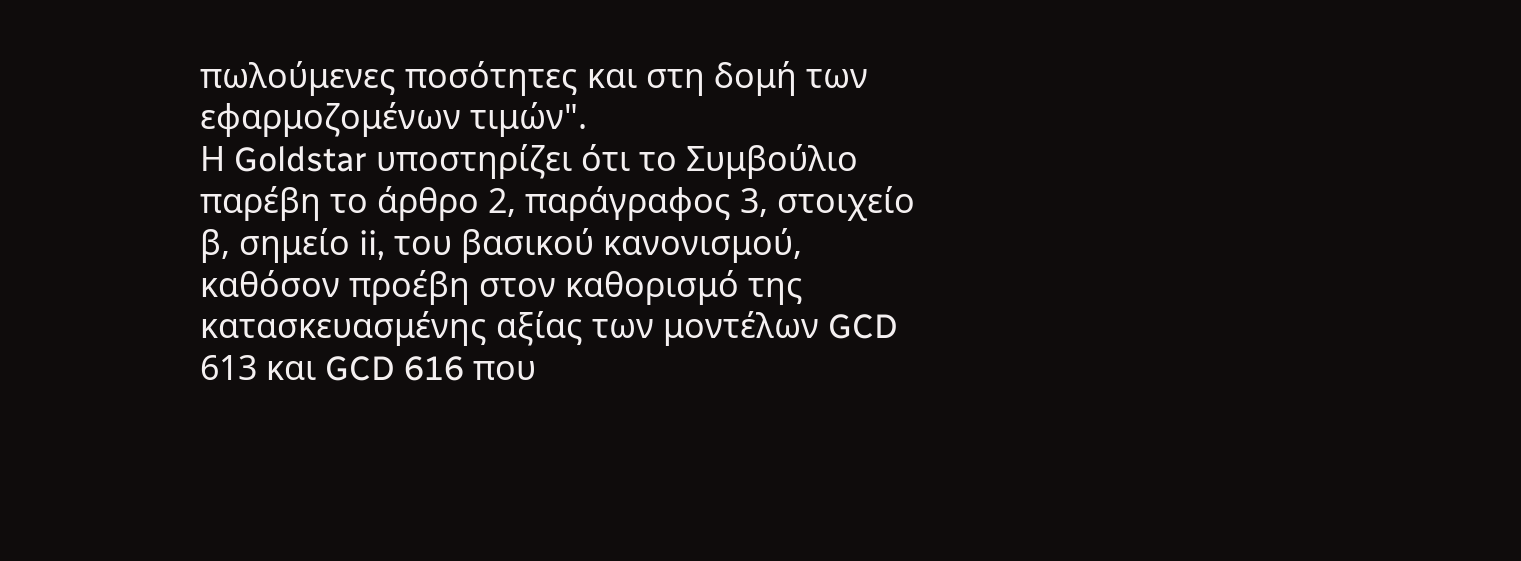πωλούμενες ποσότητες και στη δομή των εφαρμοζομένων τιμών".
Η Goldstar υποστηρίζει ότι το Συμβούλιο παρέβη το άρθρο 2, παράγραφος 3, στοιχείο β, σημείο ii, του βασικού κανονισμού, καθόσον προέβη στον καθορισμό της κατασκευασμένης αξίας των μοντέλων GCD 613 και GCD 616 που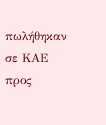πωλήθηκαν σε ΚΑΕ προς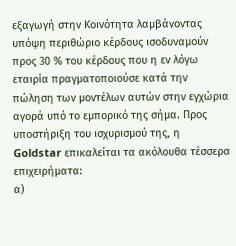εξαγωγή στην Κοινότητα λαμβάνοντας υπόψη περιθώριο κέρδους ισοδυναμούν προς 30 % του κέρδους που η εν λόγω εταιρία πραγματοποιούσε κατά την πώληση των μοντέλων αυτών στην εγχώρια αγορά υπό το εμπορικό της σήμα. Προς υποστήριξη του ισχυρισμού της, η Goldstar επικαλείται τα ακόλουθα τέσσερα επιχειρήματα:
α)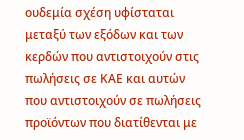ουδεμία σχέση υφίσταται μεταξύ των εξόδων και των κερδών που αντιστοιχούν στις πωλήσεις σε ΚΑΕ και αυτών που αντιστοιχούν σε πωλήσεις προϊόντων που διατίθενται με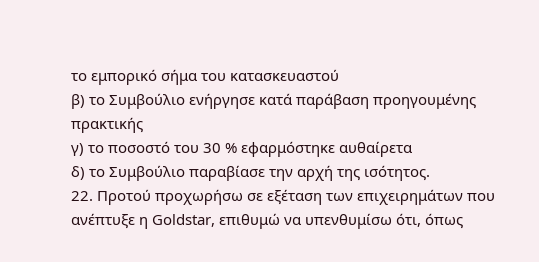το εμπορικό σήμα του κατασκευαστού
β) το Συμβούλιο ενήργησε κατά παράβαση προηγουμένης πρακτικής
γ) το ποσοστό του 30 % εφαρμόστηκε αυθαίρετα
δ) το Συμβούλιο παραβίασε την αρχή της ισότητος.
22. Προτού προχωρήσω σε εξέταση των επιχειρημάτων που ανέπτυξε η Goldstar, επιθυμώ να υπενθυμίσω ότι, όπως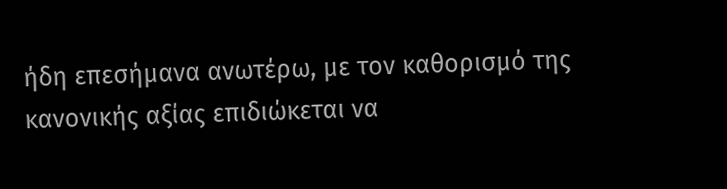ήδη επεσήμανα ανωτέρω, με τον καθορισμό της κανονικής αξίας επιδιώκεται να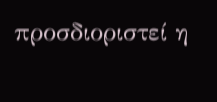προσδιοριστεί η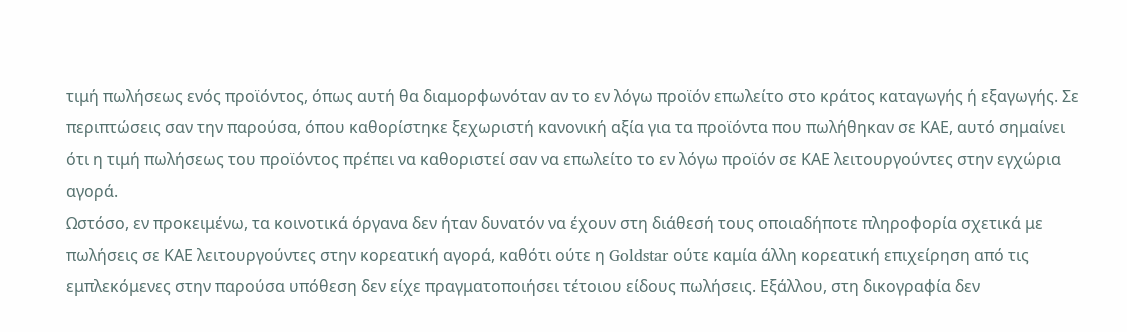τιμή πωλήσεως ενός προϊόντος, όπως αυτή θα διαμορφωνόταν αν το εν λόγω προϊόν επωλείτο στο κράτος καταγωγής ή εξαγωγής. Σε περιπτώσεις σαν την παρούσα, όπου καθορίστηκε ξεχωριστή κανονική αξία για τα προϊόντα που πωλήθηκαν σε ΚΑΕ, αυτό σημαίνει ότι η τιμή πωλήσεως του προϊόντος πρέπει να καθοριστεί σαν να επωλείτο το εν λόγω προϊόν σε ΚΑΕ λειτουργούντες στην εγχώρια αγορά.
Ωστόσο, εν προκειμένω, τα κοινοτικά όργανα δεν ήταν δυνατόν να έχουν στη διάθεσή τους οποιαδήποτε πληροφορία σχετικά με πωλήσεις σε ΚΑΕ λειτουργούντες στην κορεατική αγορά, καθότι ούτε η Goldstar ούτε καμία άλλη κορεατική επιχείρηση από τις εμπλεκόμενες στην παρούσα υπόθεση δεν είχε πραγματοποιήσει τέτοιου είδους πωλήσεις. Εξάλλου, στη δικογραφία δεν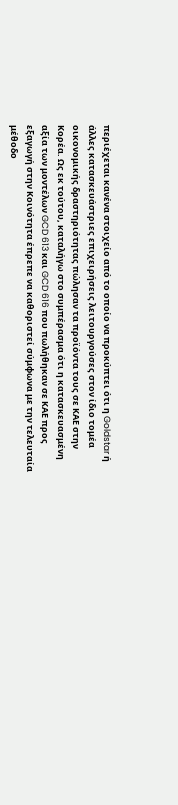περιέχεται κανένα στοιχείο από το οποίο να προκύπτει ότι η Goldstar ή άλλες κατασκευάστριες επιχειρήσεις λειτουργούσες στον ίδιο τομέα οικονομικής δραστηριότητας πώλησαν τα προϊόντα τους σε ΚΑΕ στην Κορέα. Ως εκ τούτου, καταλήγω στο συμπέρασμα ότι η κατασκευασμένη αξία των μοντέλων GCD 613 και GCD 616 που πωλήθηκαν σε ΚΑΕ προς εξαγωγή στην Κοινότητα έπρεπε να καθοριστεί σύμφωνα με την τελευταία μέθοδο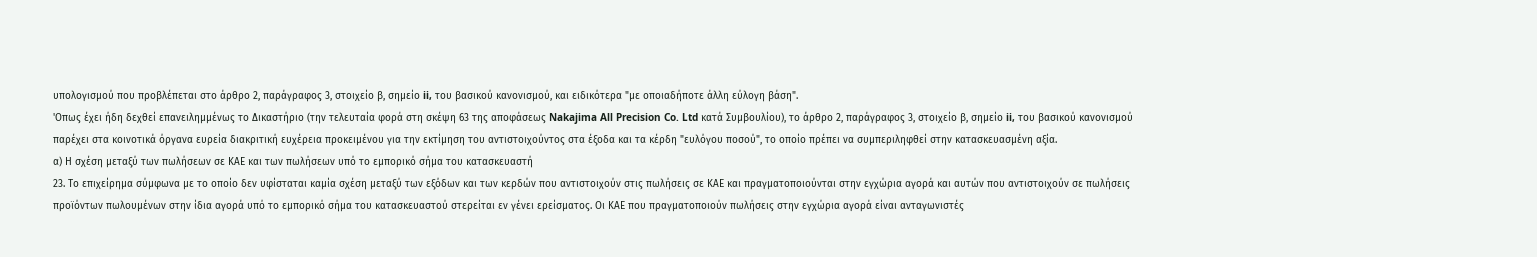υπολογισμού που προβλέπεται στο άρθρο 2, παράγραφος 3, στοιχείο β, σημείο ii, του βασικού κανονισμού, και ειδικότερα "με οποιαδήποτε άλλη εύλογη βάση".
'Οπως έχει ήδη δεχθεί επανειλημμένως το Δικαστήριο (την τελευταία φορά στη σκέψη 63 της αποφάσεως Nakajima All Precision Co. Ltd κατά Συμβουλίου), το άρθρο 2, παράγραφος 3, στοιχείο β, σημείο ii, του βασικού κανονισμού παρέχει στα κοινοτικά όργανα ευρεία διακριτική ευχέρεια προκειμένου για την εκτίμηση του αντιστοιχούντος στα έξοδα και τα κέρδη "ευλόγου ποσού", το οποίο πρέπει να συμπεριληφθεί στην κατασκευασμένη αξία.
α) Η σχέση μεταξύ των πωλήσεων σε ΚΑΕ και των πωλήσεων υπό το εμπορικό σήμα του κατασκευαστή
23. Το επιχείρημα σύμφωνα με το οποίο δεν υφίσταται καμία σχέση μεταξύ των εξόδων και των κερδών που αντιστοιχούν στις πωλήσεις σε ΚΑΕ και πραγματοποιούνται στην εγχώρια αγορά και αυτών που αντιστοιχούν σε πωλήσεις προϊόντων πωλουμένων στην ίδια αγορά υπό το εμπορικό σήμα του κατασκευαστού στερείται εν γένει ερείσματος. Οι ΚΑΕ που πραγματοποιούν πωλήσεις στην εγχώρια αγορά είναι ανταγωνιστές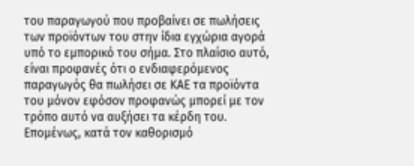του παραγωγού που προβαίνει σε πωλήσεις των προϊόντων του στην ίδια εγχώρια αγορά υπό το εμπορικό του σήμα. Στο πλαίσιο αυτό, είναι προφανές ότι ο ενδιαφερόμενος παραγωγός θα πωλήσει σε ΚΑΕ τα προϊόντα του μόνον εφόσον προφανώς μπορεί με τον τρόπο αυτό να αυξήσει τα κέρδη του. Επομένως, κατά τον καθορισμό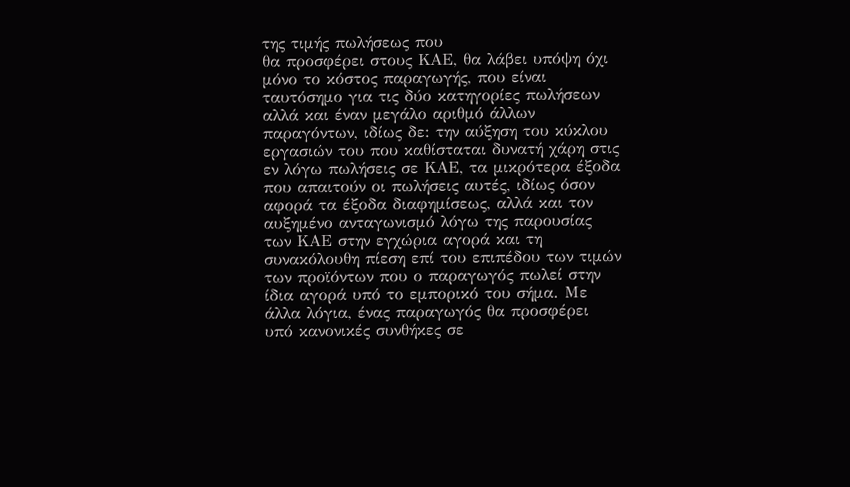της τιμής πωλήσεως που
θα προσφέρει στους ΚΑΕ, θα λάβει υπόψη όχι μόνο το κόστος παραγωγής, που είναι ταυτόσημο για τις δύο κατηγορίες πωλήσεων αλλά και έναν μεγάλο αριθμό άλλων παραγόντων, ιδίως δε: την αύξηση του κύκλου εργασιών του που καθίσταται δυνατή χάρη στις εν λόγω πωλήσεις σε ΚΑΕ, τα μικρότερα έξοδα που απαιτούν οι πωλήσεις αυτές, ιδίως όσον αφορά τα έξοδα διαφημίσεως, αλλά και τον αυξημένο ανταγωνισμό λόγω της παρουσίας των ΚΑΕ στην εγχώρια αγορά και τη συνακόλουθη πίεση επί του επιπέδου των τιμών των προϊόντων που ο παραγωγός πωλεί στην ίδια αγορά υπό το εμπορικό του σήμα. Με άλλα λόγια, ένας παραγωγός θα προσφέρει υπό κανονικές συνθήκες σε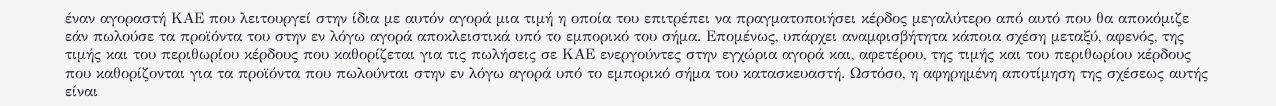έναν αγοραστή ΚΑΕ που λειτουργεί στην ίδια με αυτόν αγορά μια τιμή η οποία του επιτρέπει να πραγματοποιήσει κέρδος μεγαλύτερο από αυτό που θα αποκόμιζε εάν πωλούσε τα προϊόντα του στην εν λόγω αγορά αποκλειστικά υπό το εμπορικό του σήμα. Επομένως, υπάρχει αναμφισβήτητα κάποια σχέση μεταξύ, αφενός, της τιμής και του περιθωρίου κέρδους που καθορίζεται για τις πωλήσεις σε ΚΑΕ ενεργούντες στην εγχώρια αγορά και, αφετέρου, της τιμής και του περιθωρίου κέρδους που καθορίζονται για τα προϊόντα που πωλούνται στην εν λόγω αγορά υπό το εμπορικό σήμα του κατασκευαστή. Ωστόσο, η αφηρημένη αποτίμηση της σχέσεως αυτής είναι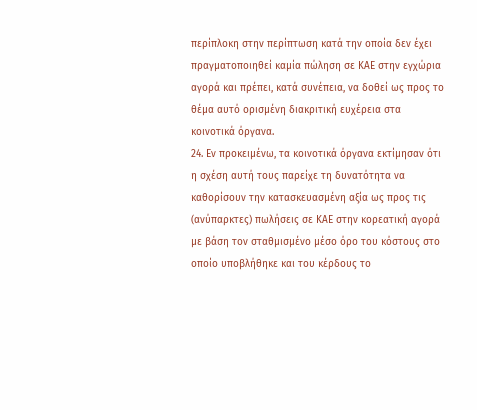περίπλοκη στην περίπτωση κατά την οποία δεν έχει πραγματοποιηθεί καμία πώληση σε ΚΑΕ στην εγχώρια αγορά και πρέπει, κατά συνέπεια, να δοθεί ως προς το θέμα αυτό ορισμένη διακριτική ευχέρεια στα κοινοτικά όργανα.
24. Εν προκειμένω, τα κοινοτικά όργανα εκτίμησαν ότι η σχέση αυτή τους παρείχε τη δυνατότητα να καθορίσουν την κατασκευασμένη αξία ως προς τις (ανύπαρκτες) πωλήσεις σε ΚΑΕ στην κορεατική αγορά με βάση τον σταθμισμένο μέσο όρο του κόστους στο οποίο υποβλήθηκε και του κέρδους το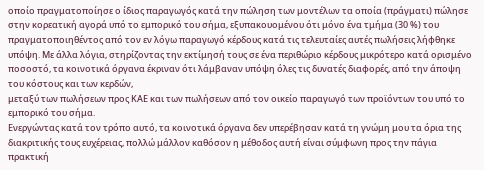οποίο πραγματοποίησε ο ίδιος παραγωγός κατά την πώληση των μοντέλων τα οποία (πράγματι) πώλησε στην κορεατική αγορά υπό το εμπορικό του σήμα, εξυπακουομένου ότι μόνο ένα τμήμα (30 %) του πραγματοποιηθέντος από τον εν λόγω παραγωγό κέρδους κατά τις τελευταίες αυτές πωλήσεις λήφθηκε υπόψη. Με άλλα λόγια, στηρίζοντας την εκτίμησή τους σε ένα περιθώριο κέρδους μικρότερο κατά ορισμένο ποσοστό, τα κοινοτικά όργανα έκριναν ότι λάμβαναν υπόψη όλες τις δυνατές διαφορές, από την άποψη του κόστους και των κερδών,
μεταξύ των πωλήσεων προς ΚΑΕ και των πωλήσεων από τον οικείο παραγωγό των προϊόντων του υπό το εμπορικό του σήμα.
Ενεργώντας κατά τον τρόπο αυτό, τα κοινοτικά όργανα δεν υπερέβησαν κατά τη γνώμη μου τα όρια της διακριτικής τους ευχέρειας, πολλώ μάλλον καθόσον η μέθοδος αυτή είναι σύμφωνη προς την πάγια πρακτική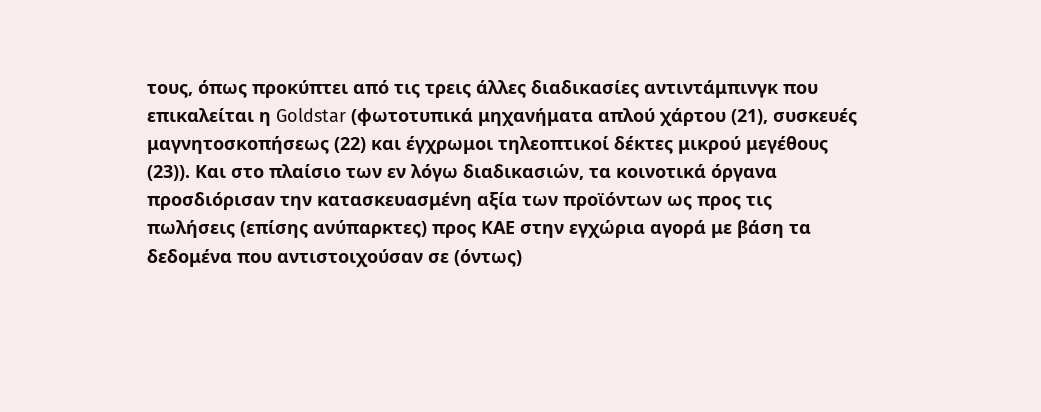τους, όπως προκύπτει από τις τρεις άλλες διαδικασίες αντιντάμπινγκ που επικαλείται η Goldstar (φωτοτυπικά μηχανήματα απλού χάρτου (21), συσκευές μαγνητοσκοπήσεως (22) και έγχρωμοι τηλεοπτικοί δέκτες μικρού μεγέθους (23)). Και στο πλαίσιο των εν λόγω διαδικασιών, τα κοινοτικά όργανα προσδιόρισαν την κατασκευασμένη αξία των προϊόντων ως προς τις πωλήσεις (επίσης ανύπαρκτες) προς ΚΑΕ στην εγχώρια αγορά με βάση τα δεδομένα που αντιστοιχούσαν σε (όντως)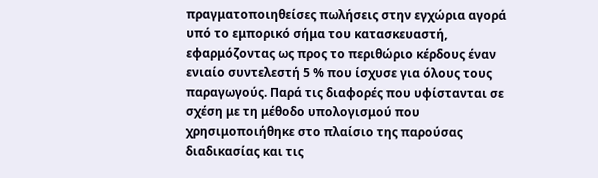πραγματοποιηθείσες πωλήσεις στην εγχώρια αγορά υπό το εμπορικό σήμα του κατασκευαστή, εφαρμόζοντας ως προς το περιθώριο κέρδους έναν ενιαίο συντελεστή 5 % που ίσχυσε για όλους τους παραγωγούς. Παρά τις διαφορές που υφίστανται σε σχέση με τη μέθοδο υπολογισμού που χρησιμοποιήθηκε στο πλαίσιο της παρούσας διαδικασίας και τις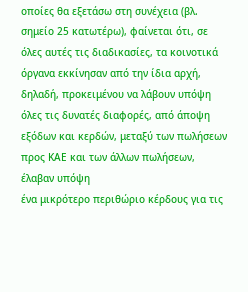οποίες θα εξετάσω στη συνέχεια (βλ. σημείο 25 κατωτέρω), φαίνεται ότι, σε όλες αυτές τις διαδικασίες, τα κοινοτικά όργανα εκκίνησαν από την ίδια αρχή, δηλαδή, προκειμένου να λάβουν υπόψη όλες τις δυνατές διαφορές, από άποψη εξόδων και κερδών, μεταξύ των πωλήσεων προς ΚΑΕ και των άλλων πωλήσεων, έλαβαν υπόψη
ένα μικρότερο περιθώριο κέρδους για τις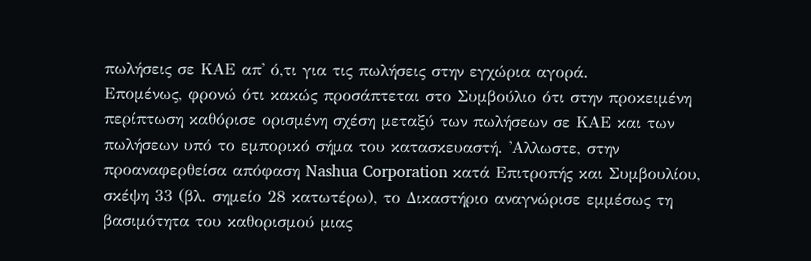πωλήσεις σε ΚΑΕ απ' ό,τι για τις πωλήσεις στην εγχώρια αγορά.
Επομένως, φρονώ ότι κακώς προσάπτεται στο Συμβούλιο ότι στην προκειμένη περίπτωση καθόρισε ορισμένη σχέση μεταξύ των πωλήσεων σε ΚΑΕ και των πωλήσεων υπό το εμπορικό σήμα του κατασκευαστή. 'Αλλωστε, στην προαναφερθείσα απόφαση Nashua Corporation κατά Επιτροπής και Συμβουλίου, σκέψη 33 (βλ. σημείο 28 κατωτέρω), το Δικαστήριο αναγνώρισε εμμέσως τη βασιμότητα του καθορισμού μιας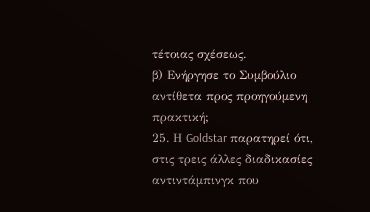τέτοιας σχέσεως.
β) Ενήργησε το Συμβούλιο αντίθετα προς προηγούμενη πρακτική;
25. Η Goldstar παρατηρεί ότι, στις τρεις άλλες διαδικασίες αντιντάμπινγκ που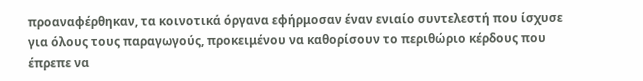προαναφέρθηκαν, τα κοινοτικά όργανα εφήρμοσαν έναν ενιαίο συντελεστή που ίσχυσε για όλους τους παραγωγούς, προκειμένου να καθορίσουν το περιθώριο κέρδους που έπρεπε να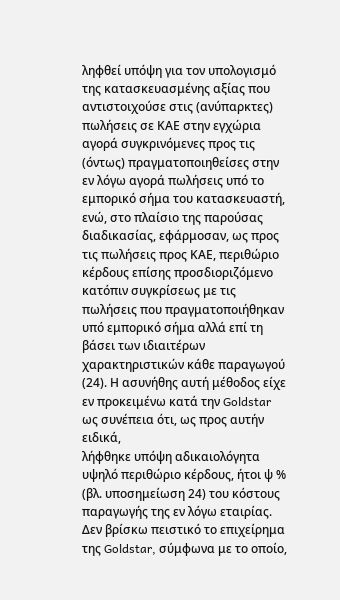ληφθεί υπόψη για τον υπολογισμό της κατασκευασμένης αξίας που αντιστοιχούσε στις (ανύπαρκτες) πωλήσεις σε ΚΑΕ στην εγχώρια αγορά συγκρινόμενες προς τις (όντως) πραγματοποιηθείσες στην εν λόγω αγορά πωλήσεις υπό το εμπορικό σήμα του κατασκευαστή, ενώ, στο πλαίσιο της παρούσας διαδικασίας, εφάρμοσαν, ως προς τις πωλήσεις προς ΚΑΕ, περιθώριο κέρδους επίσης προσδιοριζόμενο κατόπιν συγκρίσεως με τις πωλήσεις που πραγματοποιήθηκαν υπό εμπορικό σήμα αλλά επί τη βάσει των ιδιαιτέρων χαρακτηριστικών κάθε παραγωγού (24). Η ασυνήθης αυτή μέθοδος είχε εν προκειμένω κατά την Goldstar ως συνέπεια ότι, ως προς αυτήν ειδικά,
λήφθηκε υπόψη αδικαιολόγητα υψηλό περιθώριο κέρδους, ήτοι ψ % (βλ. υποσημείωση 24) του κόστους παραγωγής της εν λόγω εταιρίας.
Δεν βρίσκω πειστικό το επιχείρημα της Goldstar, σύμφωνα με το οποίο,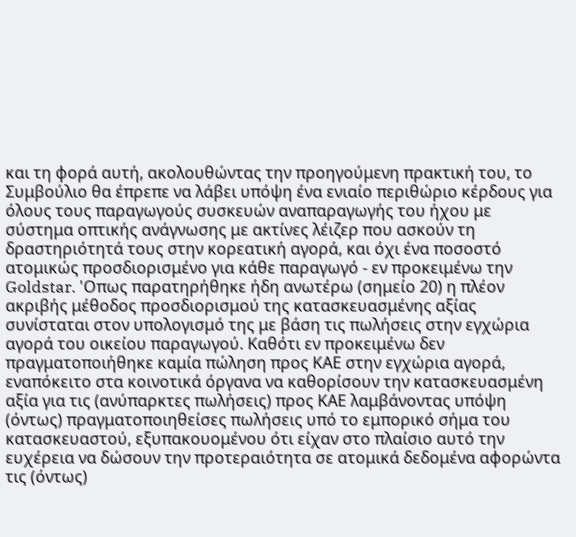και τη φορά αυτή, ακολουθώντας την προηγούμενη πρακτική του, το Συμβούλιο θα έπρεπε να λάβει υπόψη ένα ενιαίο περιθώριο κέρδους για όλους τους παραγωγούς συσκευών αναπαραγωγής του ήχου με σύστημα οπτικής ανάγνωσης με ακτίνες λέιζερ που ασκούν τη δραστηριότητά τους στην κορεατική αγορά, και όχι ένα ποσοστό ατομικώς προσδιορισμένο για κάθε παραγωγό - εν προκειμένω την Goldstar. 'Οπως παρατηρήθηκε ήδη ανωτέρω (σημείο 20) η πλέον ακριβής μέθοδος προσδιορισμού της κατασκευασμένης αξίας συνίσταται στον υπολογισμό της με βάση τις πωλήσεις στην εγχώρια αγορά του οικείου παραγωγού. Καθότι εν προκειμένω δεν πραγματοποιήθηκε καμία πώληση προς ΚΑΕ στην εγχώρια αγορά, εναπόκειτο στα κοινοτικά όργανα να καθορίσουν την κατασκευασμένη αξία για τις (ανύπαρκτες πωλήσεις) προς ΚΑΕ λαμβάνοντας υπόψη (όντως) πραγματοποιηθείσες πωλήσεις υπό το εμπορικό σήμα του κατασκευαστού, εξυπακουομένου ότι είχαν στο πλαίσιο αυτό την ευχέρεια να δώσουν την προτεραιότητα σε ατομικά δεδομένα αφορώντα τις (όντως)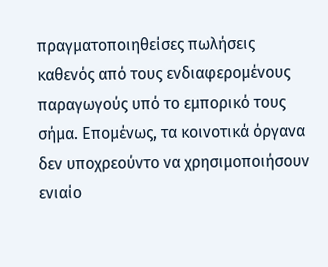πραγματοποιηθείσες πωλήσεις καθενός από τους ενδιαφερομένους παραγωγούς υπό το εμπορικό τους σήμα. Επομένως, τα κοινοτικά όργανα δεν υποχρεούντο να χρησιμοποιήσουν ενιαίο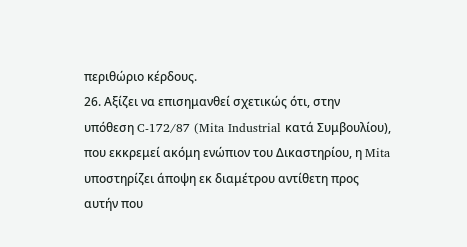περιθώριο κέρδους.
26. Αξίζει να επισημανθεί σχετικώς ότι, στην υπόθεση C-172/87 (Mita Industrial κατά Συμβουλίου), που εκκρεμεί ακόμη ενώπιον του Δικαστηρίου, η Mita υποστηρίζει άποψη εκ διαμέτρου αντίθετη προς αυτήν που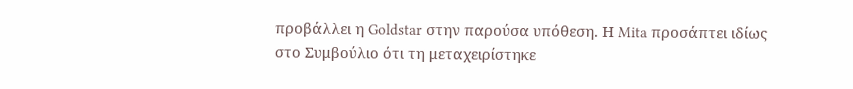προβάλλει η Goldstar στην παρούσα υπόθεση. Η Mita προσάπτει ιδίως στο Συμβούλιο ότι τη μεταχειρίστηκε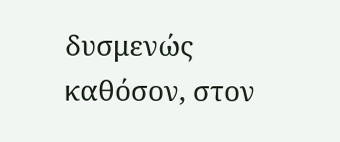δυσμενώς καθόσον, στον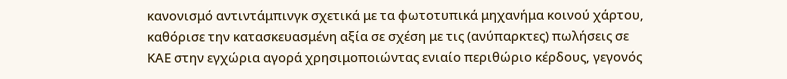κανονισμό αντιντάμπινγκ σχετικά με τα φωτοτυπικά μηχανήμα κοινού χάρτου, καθόρισε την κατασκευασμένη αξία σε σχέση με τις (ανύπαρκτες) πωλήσεις σε ΚΑΕ στην εγχώρια αγορά χρησιμοποιώντας ενιαίο περιθώριο κέρδους, γεγονός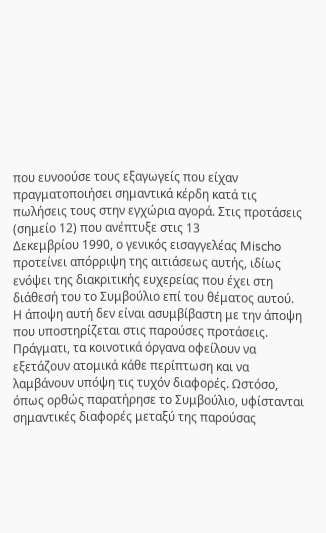που ευνοούσε τους εξαγωγείς που είχαν πραγματοποιήσει σημαντικά κέρδη κατά τις πωλήσεις τους στην εγχώρια αγορά. Στις προτάσεις (σημείο 12) που ανέπτυξε στις 13
Δεκεμβρίου 1990, ο γενικός εισαγγελέας Mischo προτείνει απόρριψη της αιτιάσεως αυτής, ιδίως ενόψει της διακριτικής ευχερείας που έχει στη διάθεσή του το Συμβούλιο επί του θέματος αυτού.
Η άποψη αυτή δεν είναι ασυμβίβαστη με την άποψη που υποστηρίζεται στις παρούσες προτάσεις. Πράγματι, τα κοινοτικά όργανα οφείλουν να εξετάζουν ατομικά κάθε περίπτωση και να λαμβάνουν υπόψη τις τυχόν διαφορές. Ωστόσο, όπως ορθώς παρατήρησε το Συμβούλιο, υφίστανται σημαντικές διαφορές μεταξύ της παρούσας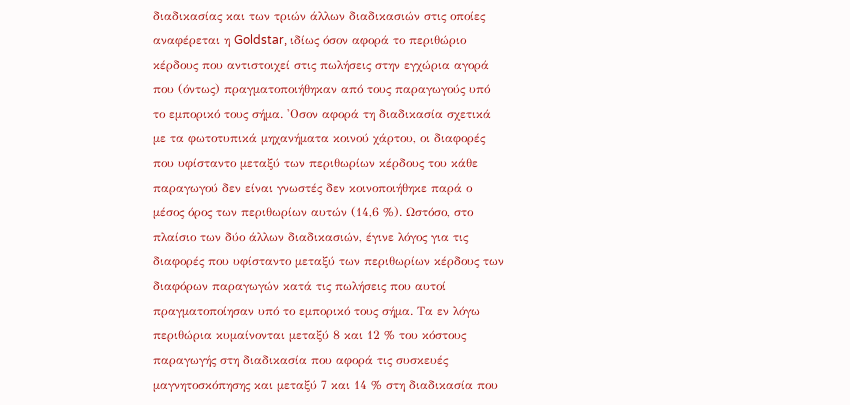διαδικασίας και των τριών άλλων διαδικασιών στις οποίες αναφέρεται η Goldstar, ιδίως όσον αφορά το περιθώριο κέρδους που αντιστοιχεί στις πωλήσεις στην εγχώρια αγορά που (όντως) πραγματοποιήθηκαν από τους παραγωγούς υπό το εμπορικό τους σήμα. 'Οσον αφορά τη διαδικασία σχετικά με τα φωτοτυπικά μηχανήματα κοινού χάρτου, οι διαφορές που υφίσταντο μεταξύ των περιθωρίων κέρδους του κάθε παραγωγού δεν είναι γνωστές δεν κοινοποιήθηκε παρά ο μέσος όρος των περιθωρίων αυτών (14,6 %). Ωστόσο, στο πλαίσιο των δύο άλλων διαδικασιών, έγινε λόγος για τις διαφορές που υφίσταντο μεταξύ των περιθωρίων κέρδους των διαφόρων παραγωγών κατά τις πωλήσεις που αυτοί πραγματοποίησαν υπό το εμπορικό τους σήμα. Τα εν λόγω περιθώρια κυμαίνονται μεταξύ 8 και 12 % του κόστους παραγωγής στη διαδικασία που αφορά τις συσκευές μαγνητοσκόπησης και μεταξύ 7 και 14 % στη διαδικασία που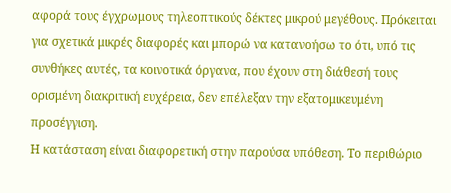αφορά τους έγχρωμους τηλεοπτικούς δέκτες μικρού μεγέθους. Πρόκειται για σχετικά μικρές διαφορές και μπορώ να κατανοήσω το ότι, υπό τις συνθήκες αυτές, τα κοινοτικά όργανα, που έχουν στη διάθεσή τους ορισμένη διακριτική ευχέρεια, δεν επέλεξαν την εξατομικευμένη προσέγγιση.
Η κατάσταση είναι διαφορετική στην παρούσα υπόθεση. Το περιθώριο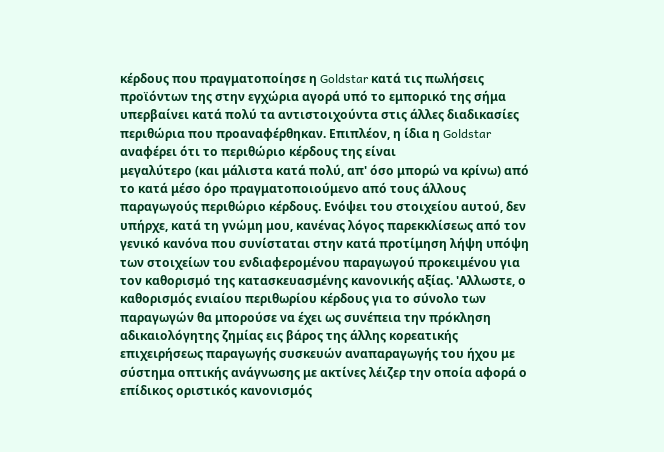κέρδους που πραγματοποίησε η Goldstar κατά τις πωλήσεις προϊόντων της στην εγχώρια αγορά υπό το εμπορικό της σήμα υπερβαίνει κατά πολύ τα αντιστοιχούντα στις άλλες διαδικασίες περιθώρια που προαναφέρθηκαν. Επιπλέον, η ίδια η Goldstar αναφέρει ότι το περιθώριο κέρδους της είναι
μεγαλύτερο (και μάλιστα κατά πολύ, απ' όσο μπορώ να κρίνω) από το κατά μέσο όρο πραγματοποιούμενο από τους άλλους παραγωγούς περιθώριο κέρδους. Ενόψει του στοιχείου αυτού, δεν υπήρχε, κατά τη γνώμη μου, κανένας λόγος παρεκκλίσεως από τον γενικό κανόνα που συνίσταται στην κατά προτίμηση λήψη υπόψη των στοιχείων του ενδιαφερομένου παραγωγού προκειμένου για τον καθορισμό της κατασκευασμένης κανονικής αξίας. 'Αλλωστε, ο καθορισμός ενιαίου περιθωρίου κέρδους για το σύνολο των παραγωγών θα μπορούσε να έχει ως συνέπεια την πρόκληση αδικαιολόγητης ζημίας εις βάρος της άλλης κορεατικής επιχειρήσεως παραγωγής συσκευών αναπαραγωγής του ήχου με σύστημα οπτικής ανάγνωσης με ακτίνες λέιζερ την οποία αφορά ο επίδικος οριστικός κανονισμός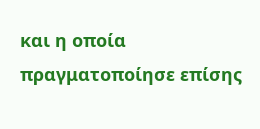και η οποία πραγματοποίησε επίσης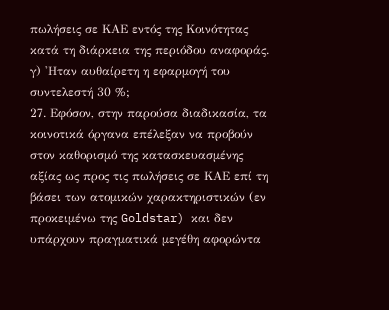πωλήσεις σε ΚΑΕ εντός της Κοινότητας κατά τη διάρκεια της περιόδου αναφοράς.
γ) 'Ηταν αυθαίρετη η εφαρμογή του συντελεστή 30 %;
27. Εφόσον, στην παρούσα διαδικασία, τα κοινοτικά όργανα επέλεξαν να προβούν στον καθορισμό της κατασκευασμένης αξίας ως προς τις πωλήσεις σε ΚΑΕ επί τη βάσει των ατομικών χαρακτηριστικών (εν προκειμένω της Goldstar) και δεν υπάρχουν πραγματικά μεγέθη αφορώντα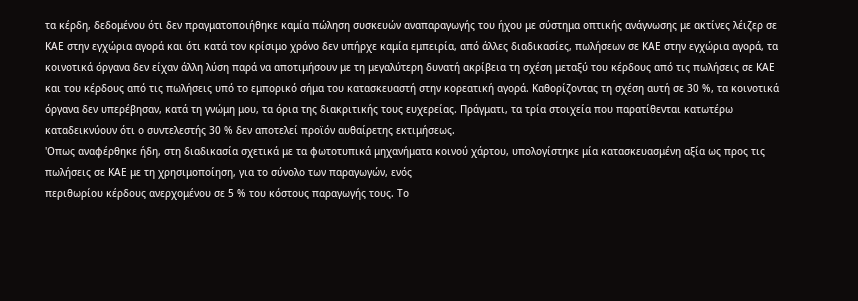τα κέρδη, δεδομένου ότι δεν πραγματοποιήθηκε καμία πώληση συσκευών αναπαραγωγής του ήχου με σύστημα οπτικής ανάγνωσης με ακτίνες λέιζερ σε ΚΑΕ στην εγχώρια αγορά και ότι κατά τον κρίσιμο χρόνο δεν υπήρχε καμία εμπειρία, από άλλες διαδικασίες, πωλήσεων σε ΚΑΕ στην εγχώρια αγορά, τα κοινοτικά όργανα δεν είχαν άλλη λύση παρά να αποτιμήσουν με τη μεγαλύτερη δυνατή ακρίβεια τη σχέση μεταξύ του κέρδους από τις πωλήσεις σε ΚΑΕ και του κέρδους από τις πωλήσεις υπό το εμπορικό σήμα του κατασκευαστή στην κορεατική αγορά. Καθορίζοντας τη σχέση αυτή σε 30 %, τα κοινοτικά όργανα δεν υπερέβησαν, κατά τη γνώμη μου, τα όρια της διακριτικής τους ευχερείας. Πράγματι, τα τρία στοιχεία που παρατίθενται κατωτέρω καταδεικνύουν ότι ο συντελεστής 30 % δεν αποτελεί προϊόν αυθαίρετης εκτιμήσεως.
'Οπως αναφέρθηκε ήδη, στη διαδικασία σχετικά με τα φωτοτυπικά μηχανήματα κοινού χάρτου, υπολογίστηκε μία κατασκευασμένη αξία ως προς τις πωλήσεις σε ΚΑΕ με τη χρησιμοποίηση, για το σύνολο των παραγωγών, ενός
περιθωρίου κέρδους ανερχομένου σε 5 % του κόστους παραγωγής τους. Το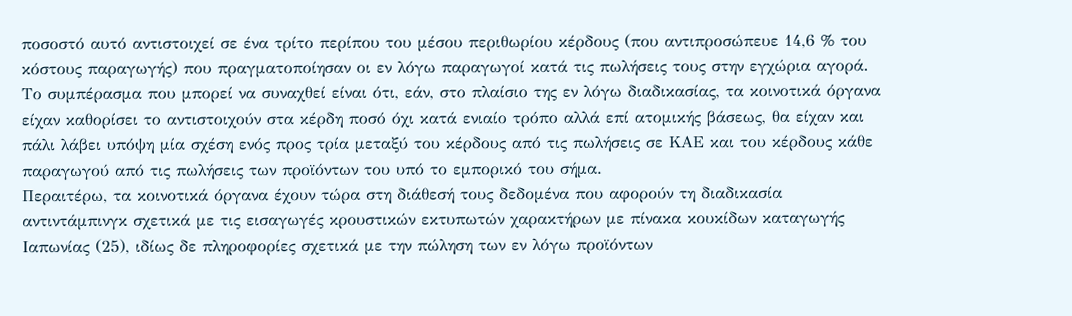ποσοστό αυτό αντιστοιχεί σε ένα τρίτο περίπου του μέσου περιθωρίου κέρδους (που αντιπροσώπευε 14,6 % του κόστους παραγωγής) που πραγματοποίησαν οι εν λόγω παραγωγοί κατά τις πωλήσεις τους στην εγχώρια αγορά. Το συμπέρασμα που μπορεί να συναχθεί είναι ότι, εάν, στο πλαίσιο της εν λόγω διαδικασίας, τα κοινοτικά όργανα είχαν καθορίσει το αντιστοιχούν στα κέρδη ποσό όχι κατά ενιαίο τρόπο αλλά επί ατομικής βάσεως, θα είχαν και πάλι λάβει υπόψη μία σχέση ενός προς τρία μεταξύ του κέρδους από τις πωλήσεις σε ΚΑΕ και του κέρδους κάθε παραγωγού από τις πωλήσεις των προϊόντων του υπό το εμπορικό του σήμα.
Περαιτέρω, τα κοινοτικά όργανα έχουν τώρα στη διάθεσή τους δεδομένα που αφορούν τη διαδικασία αντιντάμπινγκ σχετικά με τις εισαγωγές κρουστικών εκτυπωτών χαρακτήρων με πίνακα κουκίδων καταγωγής Ιαπωνίας (25), ιδίως δε πληροφορίες σχετικά με την πώληση των εν λόγω προϊόντων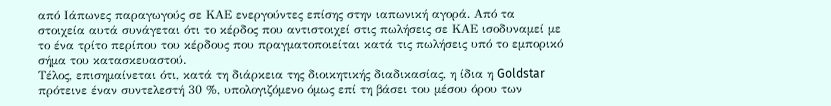από Ιάπωνες παραγωγούς σε ΚΑΕ ενεργούντες επίσης στην ιαπωνική αγορά. Από τα στοιχεία αυτά συνάγεται ότι το κέρδος που αντιστοιχεί στις πωλήσεις σε ΚΑΕ ισοδυναμεί με το ένα τρίτο περίπου του κέρδους που πραγματοποιείται κατά τις πωλήσεις υπό το εμπορικό σήμα του κατασκευαστού.
Τέλος, επισημαίνεται ότι, κατά τη διάρκεια της διοικητικής διαδικασίας, η ίδια η Goldstar πρότεινε έναν συντελεστή 30 %, υπολογιζόμενο όμως επί τη βάσει του μέσου όρου των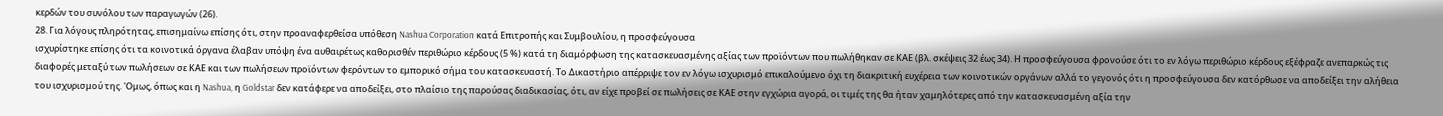κερδών του συνόλου των παραγωγών (26).
28. Για λόγους πληρότητας, επισημαίνω επίσης ότι, στην προαναφερθείσα υπόθεση Nashua Corporation κατά Επιτροπής και Συμβουλίου, η προσφεύγουσα
ισχυρίστηκε επίσης ότι τα κοινοτικά όργανα έλαβαν υπόψη ένα αυθαιρέτως καθορισθέν περιθώριο κέρδους (5 %) κατά τη διαμόρφωση της κατασκευασμένης αξίας των προϊόντων που πωλήθηκαν σε ΚΑΕ (βλ. σκέψεις 32 έως 34). Η προσφεύγουσα φρονούσε ότι το εν λόγω περιθώριο κέρδους εξέφραζε ανεπαρκώς τις διαφορές μεταξύ των πωλήσεων σε ΚΑΕ και των πωλήσεων προϊόντων φερόντων το εμπορικό σήμα του κατασκευαστή. Το Δικαστήριο απέρριψε τον εν λόγω ισχυρισμό επικαλούμενο όχι τη διακριτική ευχέρεια των κοινοτικών οργάνων αλλά το γεγονός ότι η προσφεύγουσα δεν κατόρθωσε να αποδείξει την αλήθεια του ισχυρισμού της. 'Ομως, όπως και η Nashua, η Goldstar δεν κατάφερε να αποδείξει, στο πλαίσιο της παρούσας διαδικασίας, ότι, αν είχε προβεί σε πωλήσεις σε ΚΑΕ στην εγχώρια αγορά, οι τιμές της θα ήταν χαμηλότερες από την κατασκευασμένη αξία την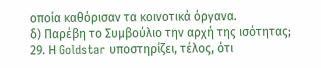οποία καθόρισαν τα κοινοτικά όργανα.
δ) Παρέβη το Συμβούλιο την αρχή της ισότητας;
29. Η Goldstar υποστηρίζει, τέλος, ότι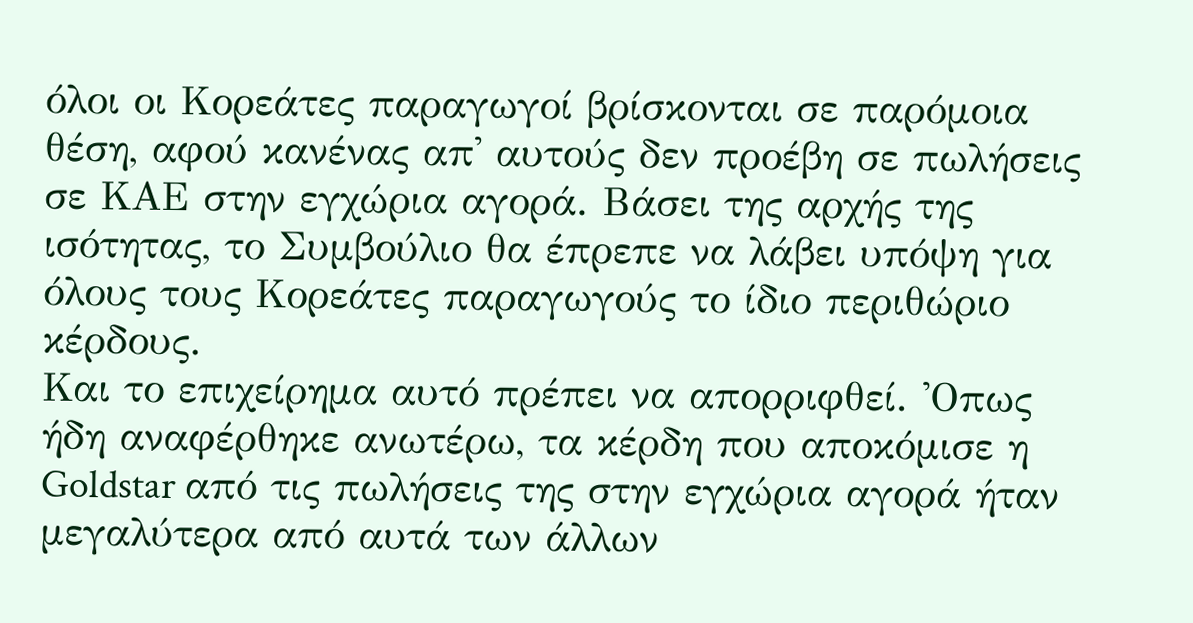όλοι οι Κορεάτες παραγωγοί βρίσκονται σε παρόμοια θέση, αφού κανένας απ' αυτούς δεν προέβη σε πωλήσεις σε ΚΑΕ στην εγχώρια αγορά. Βάσει της αρχής της ισότητας, το Συμβούλιο θα έπρεπε να λάβει υπόψη για όλους τους Κορεάτες παραγωγούς το ίδιο περιθώριο κέρδους.
Και το επιχείρημα αυτό πρέπει να απορριφθεί. 'Οπως ήδη αναφέρθηκε ανωτέρω, τα κέρδη που αποκόμισε η Goldstar από τις πωλήσεις της στην εγχώρια αγορά ήταν μεγαλύτερα από αυτά των άλλων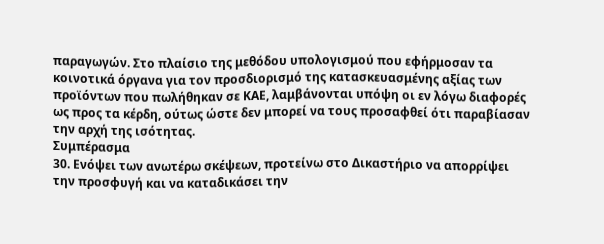παραγωγών. Στο πλαίσιο της μεθόδου υπολογισμού που εφήρμοσαν τα κοινοτικά όργανα για τον προσδιορισμό της κατασκευασμένης αξίας των προϊόντων που πωλήθηκαν σε ΚΑΕ, λαμβάνονται υπόψη οι εν λόγω διαφορές ως προς τα κέρδη, ούτως ώστε δεν μπορεί να τους προσαφθεί ότι παραβίασαν την αρχή της ισότητας.
Συμπέρασμα
30. Ενόψει των ανωτέρω σκέψεων, προτείνω στο Δικαστήριο να απορρίψει την προσφυγή και να καταδικάσει την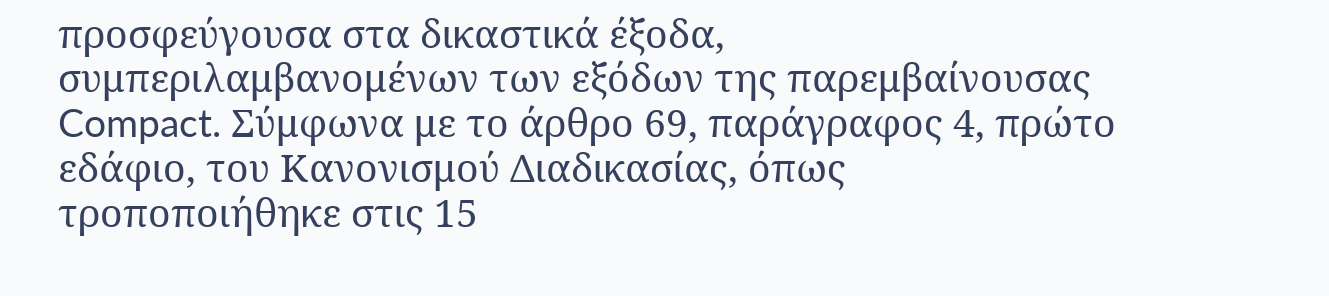προσφεύγουσα στα δικαστικά έξοδα, συμπεριλαμβανομένων των εξόδων της παρεμβαίνουσας Compact. Σύμφωνα με το άρθρο 69, παράγραφος 4, πρώτο εδάφιο, του Κανονισμού Διαδικασίας, όπως τροποποιήθηκε στις 15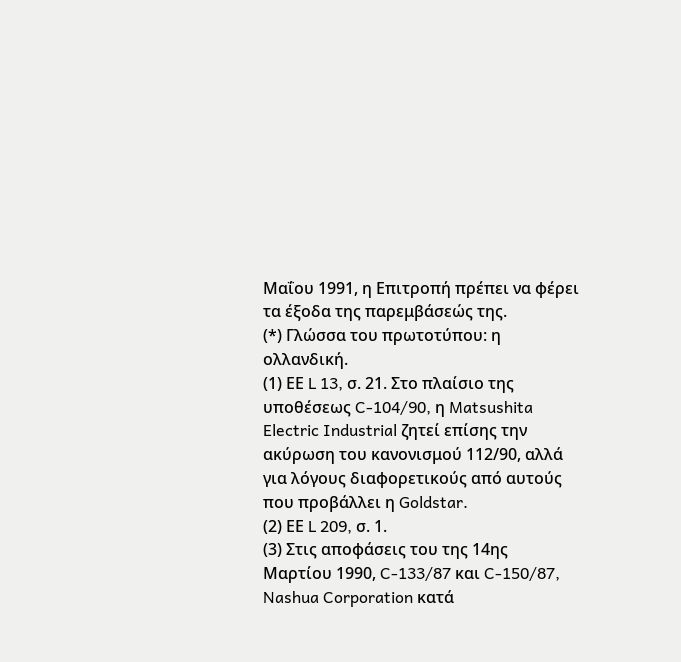Μαΐου 1991, η Επιτροπή πρέπει να φέρει τα έξοδα της παρεμβάσεώς της.
(*) Γλώσσα του πρωτοτύπου: η ολλανδική.
(1) ΕΕ L 13, σ. 21. Στο πλαίσιο της υποθέσεως C-104/90, η Matsushita Electric Industrial ζητεί επίσης την ακύρωση του κανονισμού 112/90, αλλά για λόγους διαφορετικούς από αυτούς που προβάλλει η Goldstar.
(2) ΕΕ L 209, σ. 1.
(3) Στις αποφάσεις του της 14ης Μαρτίου 1990, C-133/87 και C-150/87, Nashua Corporation κατά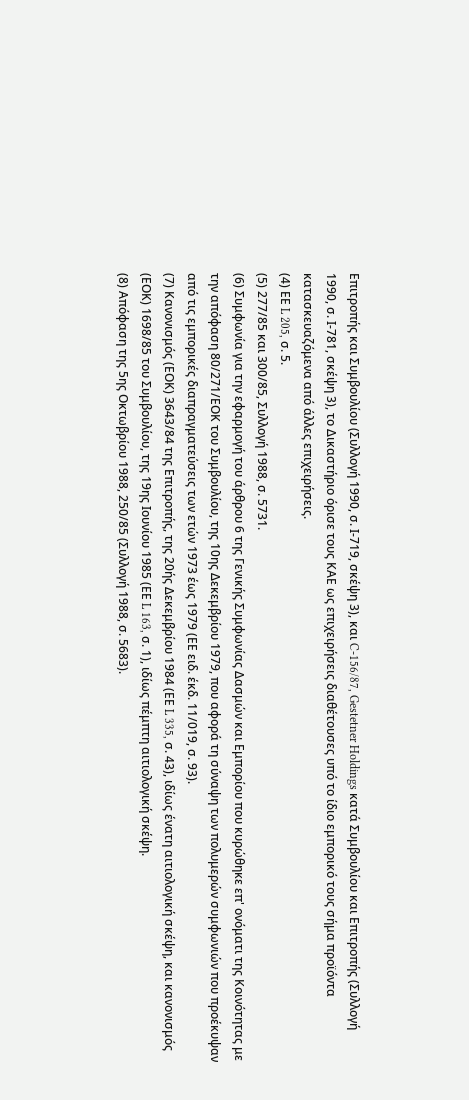Επιτροπής και Συμβουλίου (Συλλογή 1990, σ. Ι-719, σκέψη 3), και C-156/87, Gestetner Holdings κατά Συμβουλίου και Επιτροπής (Συλλογή 1990, σ. Ι-781, σκέψη 3), το Δικαστήριο όρισε τους ΚΑΕ ως επιχειρήσεις διαθέτουσες υπό το ίδιο εμπορικό τους σήμα προϊόντα κατασκευαζόμενα από άλλες επιχειρήσεις.
(4) ΕΕ L 205, σ. 5.
(5) 277/85 και 300/85, Συλλογή 1988, σ. 5731.
(6) Συμφωνία για την εφαρμογή του άρθρου 6 της Γενικής Συμφωνίας Δασμών και Εμπορίου που κυρώθηκε επ' ονόματι της Κοινότητας με την απόφαση 80/271/ΕΟΚ του Συμβουλίου, της 10ης Δεκεμβρίου 1979, που αφορά τη σύναψη των πολυμερών συμφωνιών που προέκυψαν από τις εμπορικές διαπραγματεύσεις των ετών 1973 έως 1979 (ΕΕ ειδ. έκδ. 11/019, σ. 93).
(7) Κανονισμός (ΕΟΚ) 3643/84 της Επιτροπής, της 20ής Δεκεμβρίου 1984 (ΕΕ L 335, σ. 43), ιδίως ένατη αιτιολογική σκέψη, και κανονισμός (ΕΟΚ) 1698/85 του Συμβουλίου, της 19ης Ιουνίου 1985 (ΕΕ L 163, σ. 1), ιδίως πέμπτη αιτιολογική σκέψη.
(8) Απόφαση της 5ης Οκτωβρίου 1988, 250/85 (Συλλογή 1988, σ. 5683).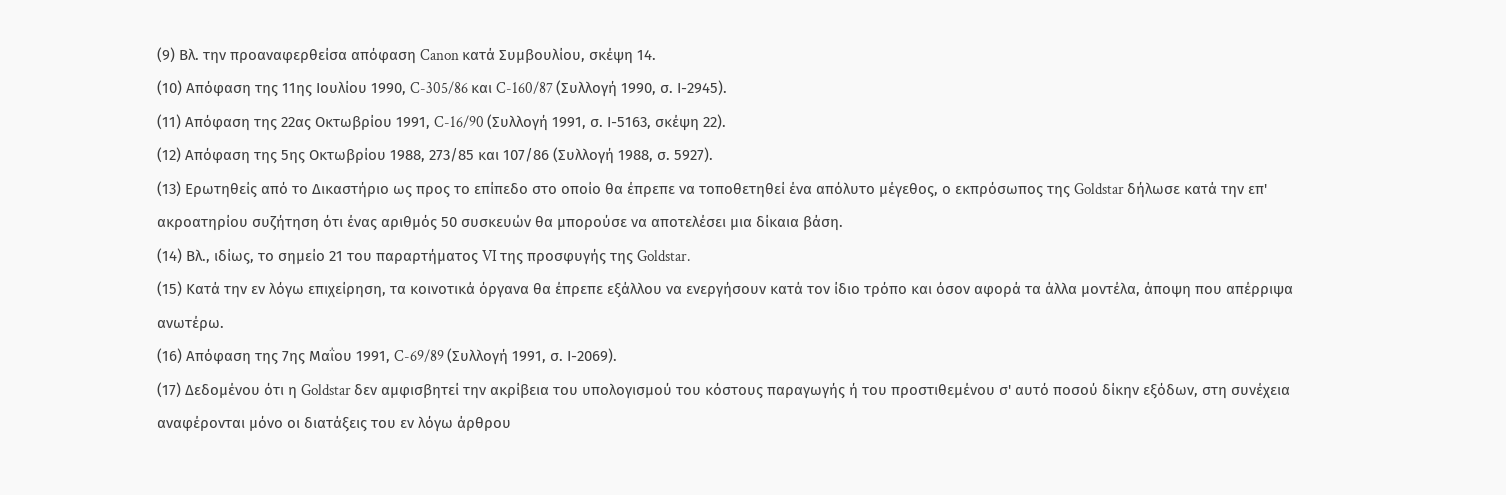(9) Βλ. την προαναφερθείσα απόφαση Canon κατά Συμβουλίου, σκέψη 14.
(10) Απόφαση της 11ης Ιουλίου 1990, C-305/86 και C-160/87 (Συλλογή 1990, σ. Ι-2945).
(11) Απόφαση της 22ας Οκτωβρίου 1991, C-16/90 (Συλλογή 1991, σ. Ι-5163, σκέψη 22).
(12) Απόφαση της 5ης Οκτωβρίου 1988, 273/85 και 107/86 (Συλλογή 1988, σ. 5927).
(13) Ερωτηθείς από το Δικαστήριο ως προς το επίπεδο στο οποίο θα έπρεπε να τοποθετηθεί ένα απόλυτο μέγεθος, ο εκπρόσωπος της Goldstar δήλωσε κατά την επ' ακροατηρίου συζήτηση ότι ένας αριθμός 50 συσκευών θα μπορούσε να αποτελέσει μια δίκαια βάση.
(14) Βλ., ιδίως, το σημείο 21 του παραρτήματος VI της προσφυγής της Goldstar.
(15) Κατά την εν λόγω επιχείρηση, τα κοινοτικά όργανα θα έπρεπε εξάλλου να ενεργήσουν κατά τον ίδιο τρόπο και όσον αφορά τα άλλα μοντέλα, άποψη που απέρριψα ανωτέρω.
(16) Απόφαση της 7ης Μαΐου 1991, C-69/89 (Συλλογή 1991, σ. Ι-2069).
(17) Δεδομένου ότι η Goldstar δεν αμφισβητεί την ακρίβεια του υπολογισμού του κόστους παραγωγής ή του προστιθεμένου σ' αυτό ποσού δίκην εξόδων, στη συνέχεια αναφέρονται μόνο οι διατάξεις του εν λόγω άρθρου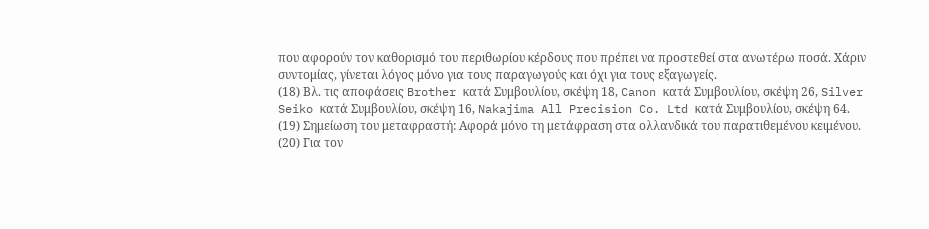που αφορούν τον καθορισμό του περιθωρίου κέρδους που πρέπει να προστεθεί στα ανωτέρω ποσά. Χάριν συντομίας, γίνεται λόγος μόνο για τους παραγωγούς και όχι για τους εξαγωγείς.
(18) Βλ. τις αποφάσεις Brother κατά Συμβουλίου, σκέψη 18, Canon κατά Συμβουλίου, σκέψη 26, Silver Seiko κατά Συμβουλίου, σκέψη 16, Nakajima All Precision Co. Ltd κατά Συμβουλίου, σκέψη 64.
(19) Σημείωση του μεταφραστή: Αφορά μόνο τη μετάφραση στα ολλανδικά του παρατιθεμένου κειμένου.
(20) Για τον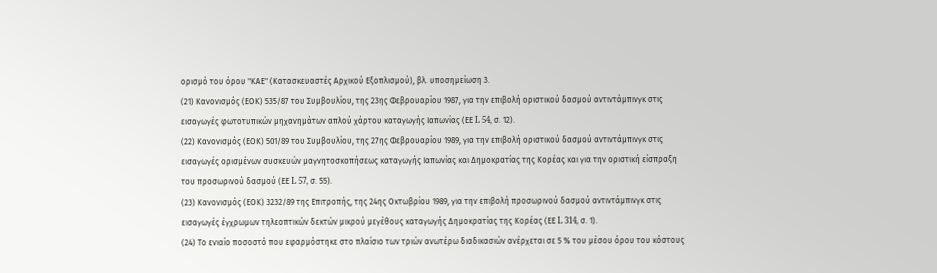ορισμό του όρου "ΚΑΕ" (Κατασκευαστές Αρχικού Εξοπλισμού), βλ. υποσημείωση 3.
(21) Κανονισμός (ΕΟΚ) 535/87 του Συμβουλίου, της 23ης Φεβρουαρίου 1987, για την επιβολή οριστικού δασμού αντιντάμπινγκ στις εισαγωγές φωτοτυπικών μηχανημάτων απλού χάρτου καταγωγής Ιαπωνίας (ΕΕ L 54, σ. 12).
(22) Κανονισμός (ΕΟΚ) 501/89 του Συμβουλίου, της 27ης Φεβρουαρίου 1989, για την επιβολή οριστικού δασμού αντιντάμπινγκ στις εισαγωγές ορισμένων συσκευών μαγνητοσκοπήσεως καταγωγής Ιαπωνίας και Δημοκρατίας της Κορέας και για την οριστική είσπραξη του προσωρινού δασμού (ΕΕ L 57, σ. 55).
(23) Κανονισμός (ΕΟΚ) 3232/89 της Επιτροπής, της 24ης Οκτωβρίου 1989, για την επιβολή προσωρινού δασμού αντιντάμπινγκ στις εισαγωγές έγχρωμων τηλεοπτικών δεκτών μικρού μεγέθους καταγωγής Δημοκρατίας της Κορέας (ΕΕ L 314, σ. 1).
(24) Το ενιαίο ποσοστό που εφαρμόστηκε στο πλαίσιο των τριών ανωτέρω διαδικασιών ανέρχεται σε 5 % του μέσου όρου του κόστους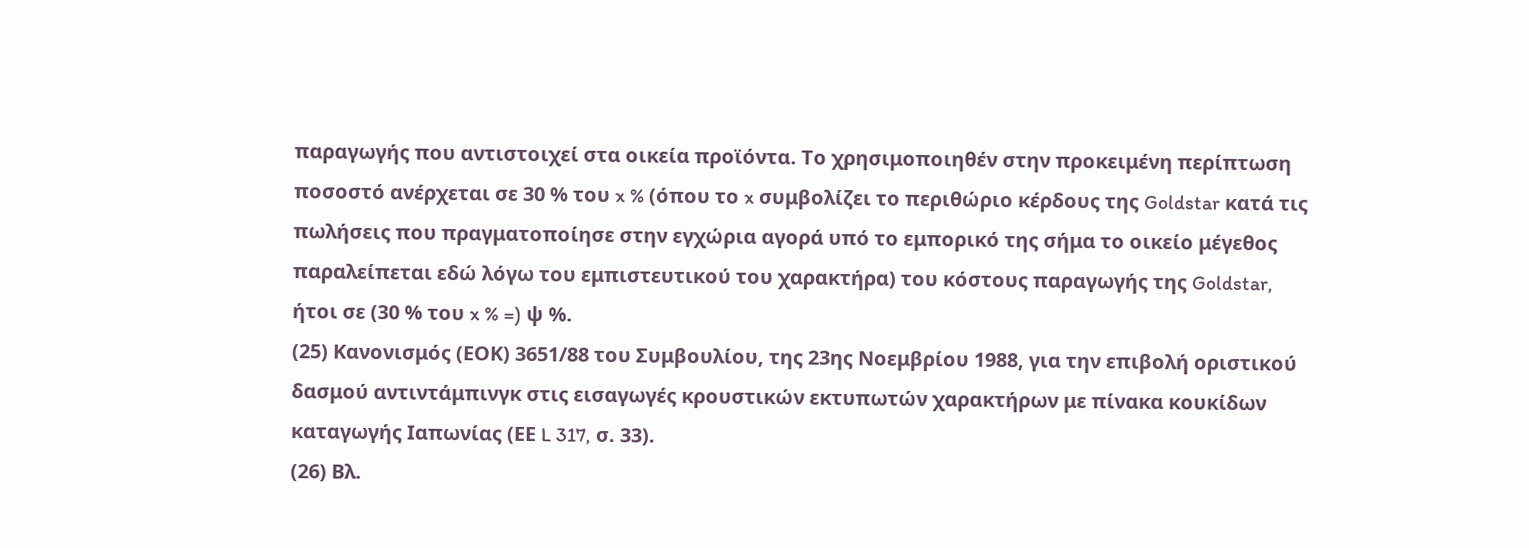παραγωγής που αντιστοιχεί στα οικεία προϊόντα. Το χρησιμοποιηθέν στην προκειμένη περίπτωση ποσοστό ανέρχεται σε 30 % του x % (όπου το x συμβολίζει το περιθώριο κέρδους της Goldstar κατά τις πωλήσεις που πραγματοποίησε στην εγχώρια αγορά υπό το εμπορικό της σήμα το οικείο μέγεθος παραλείπεται εδώ λόγω του εμπιστευτικού του χαρακτήρα) του κόστους παραγωγής της Goldstar, ήτοι σε (30 % του x % =) ψ %.
(25) Κανονισμός (ΕΟΚ) 3651/88 του Συμβουλίου, της 23ης Νοεμβρίου 1988, για την επιβολή οριστικού δασμού αντιντάμπινγκ στις εισαγωγές κρουστικών εκτυπωτών χαρακτήρων με πίνακα κουκίδων καταγωγής Ιαπωνίας (ΕΕ L 317, σ. 33).
(26) Βλ.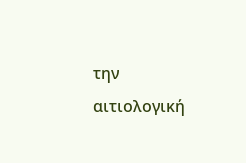την αιτιολογική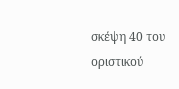σκέψη 40 του οριστικού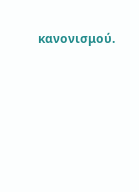κανονισμού.